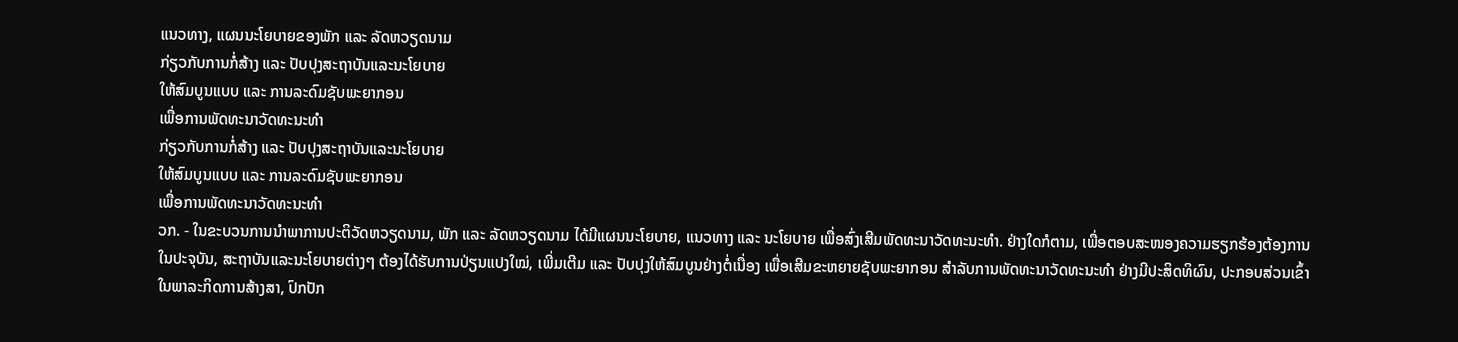ແນວທາງ, ແຜນນະໂຍບາຍຂອງພັກ ແລະ ລັດຫວຽດນາມ
ກ່ຽວກັບການກໍ່ສ້າງ ແລະ ປັບປຸງສະຖາບັນແລະນະໂຍບາຍ
ໃຫ້ສົມບູນແບບ ແລະ ການລະດົມຊັບພະຍາກອນ
ເພື່ອການພັດທະນາວັດທະນະທຳ
ກ່ຽວກັບການກໍ່ສ້າງ ແລະ ປັບປຸງສະຖາບັນແລະນະໂຍບາຍ
ໃຫ້ສົມບູນແບບ ແລະ ການລະດົມຊັບພະຍາກອນ
ເພື່ອການພັດທະນາວັດທະນະທຳ
ວກ. - ໃນຂະບວນການນຳພາການປະຕິວັດຫວຽດນາມ, ພັກ ແລະ ລັດຫວຽດນາມ ໄດ້ມີແຜນນະໂຍບາຍ, ແນວທາງ ແລະ ນະໂຍບາຍ ເພື່ອສົ່ງເສີມພັດທະນາວັດທະນະທຳ. ຢ່າງໃດກໍຕາມ, ເພື່ອຕອບສະໜອງຄວາມຮຽກຮ້ອງຕ້ອງການໃນປະຈຸບັນ, ສະຖາບັນແລະນະໂຍບາຍຕ່າງໆ ຕ້ອງໄດ້ຮັບການປ່ຽນແປງໃໝ່, ເພີ່ມເຕີມ ແລະ ປັບປຸງໃຫ້ສົມບູນຢ່າງຕໍ່ເນື່ອງ ເພື່ອເສີມຂະຫຍາຍຊັບພະຍາກອນ ສຳລັບການພັດທະນາວັດທະນະທຳ ຢ່າງມີປະສິດທິຜົນ, ປະກອບສ່ວນເຂົ້າໃນພາລະກິດການສ້າງສາ, ປົກປັກ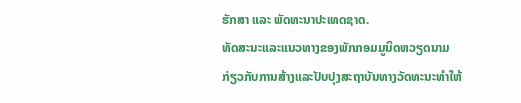ຮັກສາ ແລະ ພັດທະນາປະເທດຊາດ.
ທັດສະນະແລະແນວທາງຂອງພັກກອມມູນິດຫວຽດນາມ
ກ່ຽວກັບການສ້າງແລະປັບປຸງສະຖາບັນທາງວັດທະນະທຳໃຫ້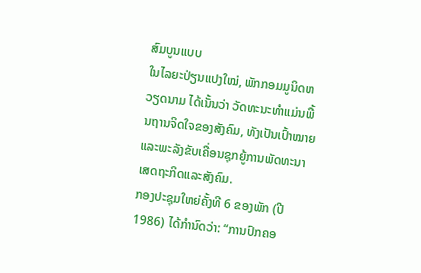ສົມບູນແບບ
ໃນໄລຍະປ່ຽນແປງໃໝ່, ພັກກອມມູນິດຫວຽດນາມ ໄດ້ເນັ້ນວ່າ ວັດທະນະທຳແມ່ນພື້ນຖານຈິດໃຈຂອງສັງຄົມ, ທັງເປັນເປົ້າໝາຍແລະພະລັງຂັບເຄື່ອນຊຸກຍູ້ການພັດທະນາເສດຖະກິດແລະສັງຄົມ.
ກອງປະຊຸມໃຫຍ່ຄັ້ງທີ 6 ຂອງພັກ (ປີ 1986) ໄດ້ກຳນົດວ່າ: “ການປົກຄອ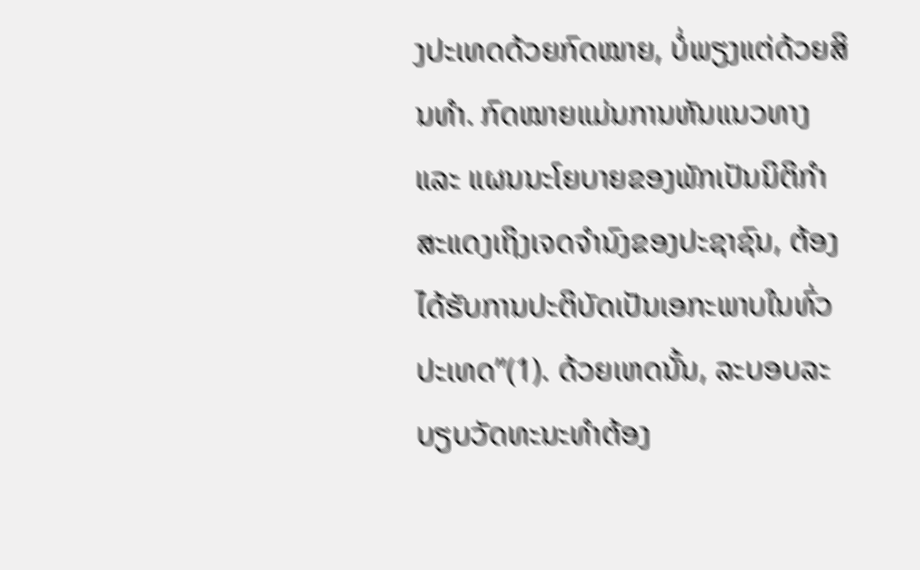ງປະເທດດ້ວຍກົດໝາຍ, ບໍ່ພຽງແຕ່ດ້ວຍສິນທຳ. ກົດໝາຍແມ່ນການຫັນແນວທາງ ແລະ ແຜນນະໂຍບາຍຂອງພັກເປັນນິຕິກຳ ສະແດງເຖິງເຈດຈຳນົງຂອງປະຊາຊົນ, ຕ້ອງໄດ້ຮັບການປະຕິບັດເປັນເອກະພາບໃນທົ່ວປະເທດ”(1). ດ້ວຍເຫດນັ້ນ, ລະບອບລະບຽບວັດທະນະທຳຕ້ອງ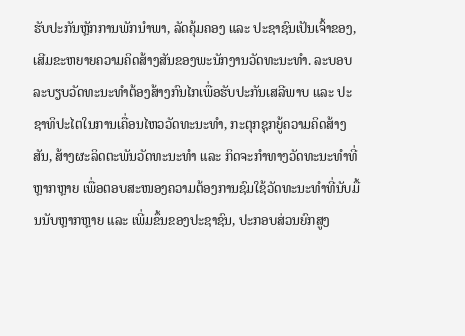ຮັບປະກັນຫຼັກການພັກນຳພາ, ລັດຄຸ້ມຄອງ ແລະ ປະຊາຊົນເປັນເຈົ້າຂອງ, ເສີມຂະຫຍາຍຄວາມຄິດສ້າງສັນຂອງພະນັກງານວັດທະນະທໍາ. ລະບອບລະບຽບວັດທະນະທຳຕ້ອງສ້າງກົນໄກເພື່ອຮັບປະກັນເສລີພາບ ແລະ ປະຊາທິປະໄຕໃນການເຄື່ອນໄຫວວັດທະນະທຳ, ກະຕຸກຊຸກຍູ້ຄວາມຄິດສ້າງສັນ, ສ້າງຜະລິດຕະພັນວັດທະນະທຳ ແລະ ກິດຈະກຳທາງວັດທະນະທຳທີ່ຫຼາກຫຼາຍ ເພື່ອຕອບສະໜອງຄວາມຕ້ອງການຊົມໃຊ້ວັດທະນະທຳທີ່ນັບມື້ນນັບຫຼາກຫຼາຍ ແລະ ເພີ່ມຂຶ້ນຂອງປະຊາຊົນ, ປະກອບສ່ວນຍົກສູງ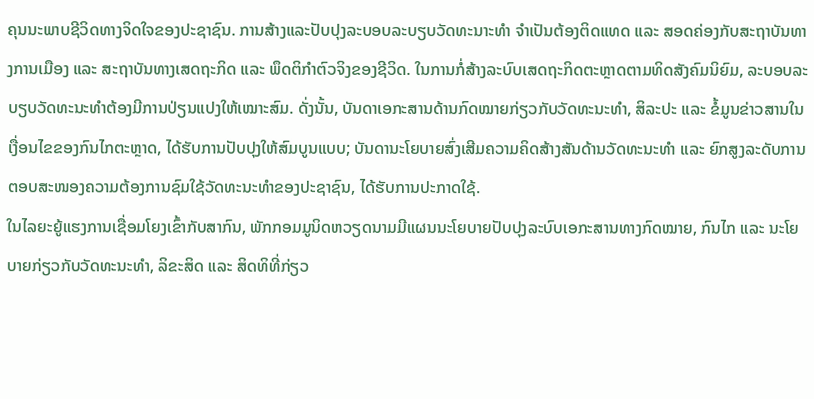ຄຸນນະພາບຊີວິດທາງຈິດໃຈຂອງປະຊາຊົນ. ການສ້າງແລະປັບປຸງລະບອບລະບຽບວັດທະນາະທຳ ຈຳເປັນຕ້ອງຕິດແທດ ແລະ ສອດຄ່ອງກັບສະຖາບັນທາງການເມືອງ ແລະ ສະຖາບັນທາງເສດຖະກິດ ແລະ ພຶດຕິກຳຕົວຈິງຂອງຊີວິດ. ໃນການກໍ່ສ້າງລະບົບເສດຖະກິດຕະຫຼາດຕາມທິດສັງຄົມນິຍົມ, ລະບອບລະບຽບວັດທະນະທຳຕ້ອງມີການປ່ຽນແປງໃຫ້ເໝາະສົມ. ດັ່ງນັ້ນ, ບັນດາເອກະສານດ້ານກົດໝາຍກ່ຽວກັບວັດທະນະທຳ, ສິລະປະ ແລະ ຂໍ້ມູນຂ່າວສານໃນເງື່ອນໄຂຂອງກົນໄກຕະຫຼາດ, ໄດ້ຮັບການປັບປຸງໃຫ້ສົມບູນແບບ; ບັນດານະໂຍບາຍສົ່ງເສີມຄວາມຄິດສ້າງສັນດ້ານວັດທະນະທຳ ແລະ ຍົກສູງລະດັບການຕອບສະໜອງຄວາມຕ້ອງການຊົມໃຊ້ວັດທະນະທຳຂອງປະຊາຊົນ, ໄດ້ຮັບການປະກາດໃຊ້.
ໃນໄລຍະຍູ້ແຮງການເຊື່ອມໂຍງເຂົ້າກັບສາກົນ, ພັກກອມມູນິດຫວຽດນາມມີແຜນນະໂຍບາຍປັບປຸງລະບົບເອກະສານທາງກົດໝາຍ, ກົນໄກ ແລະ ນະໂຍບາຍກ່ຽວກັບວັດທະນະທຳ, ລິຂະສິດ ແລະ ສິດທິທີ່ກ່ຽວ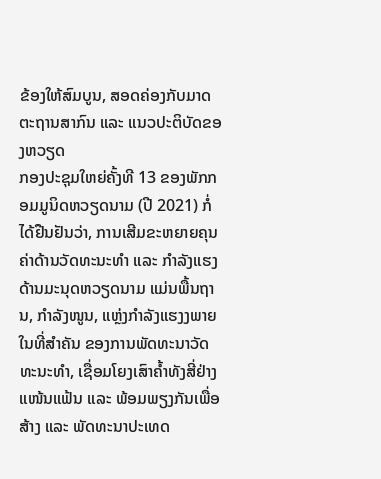ຂ້ອງໃຫ້ສົມບູນ, ສອດຄ່ອງກັບມາດຕະຖານສາກົນ ແລະ ແນວປະຕິບັດຂອງຫວຽດ
ກອງປະຊຸມໃຫຍ່ຄັ້ງທີ 13 ຂອງພັກກອມມູນິດຫວຽດນາມ (ປີ 2021) ກໍ່ໄດ້ຢືນຢັນວ່າ, ການເສີມຂະຫຍາຍຄຸນຄ່າດ້ານວັດທະນະທຳ ແລະ ກຳລັງແຮງດ້ານມະນຸດຫວຽດນາມ ແມ່ນພື້ນຖານ, ກຳລັງໜູນ, ແຫຼ່ງກຳລັງແຮງງພາຍໃນທີ່ສຳຄັນ ຂອງການພັດທະນາວັດທະນະທຳ, ເຊື່ອມໂຍງເສົາຄ້ຳທັງສີ່ຢ່າງແໜ້ນແຟ້ນ ແລະ ພ້ອມພຽງກັນເພື່ອສ້າງ ແລະ ພັດທະນາປະເທດ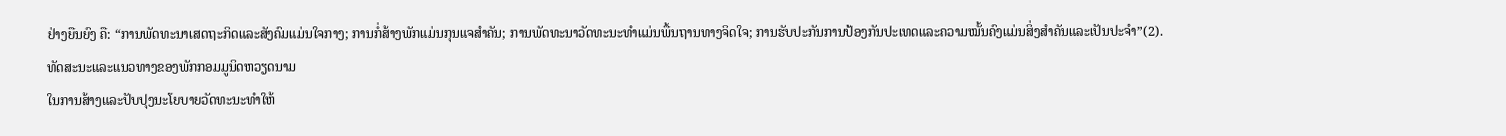ຢ່າງຍືນຍົງ ຄື: “ການພັດທະນາເສດຖະກິດແລະສັງຄົມແມ່ນໃຈກາງ; ການກໍ່ສ້າງພັກແມ່ນກຸນແຈສຳຄັນ; ການພັດທະນາວັດທະນະທຳແມ່ນພື້ນຖານທາງຈິດໃຈ; ການຮັບປະກັນການປ້ອງກັນປະເທດແລະຄວາມໝັ້ນຄົງແມ່ນສິ່ງສຳຄັນແລະເປັນປະຈຳ”(2).
ທັດສະນະແລະແນວທາງຂອງພັກກອມມູນິດຫວຽດນາມ
ໃນການສ້າງແລະປັບປຸງນະໂຍບາຍວັດທະນະທຳໃຫ້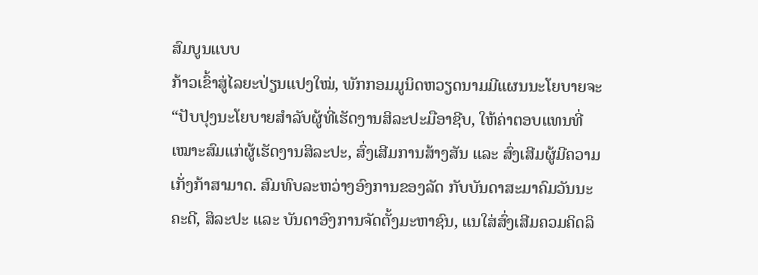ສົມບູນແບບ
ກ້າວເຂົ້າສູ່ໄລຍະປ່ຽນແປງໃໝ່, ພັກກອມມູນິດຫວຽດນາມມີແຜນນະໂຍບາຍຈະ “ປັບປຸງນະໂຍບາຍສຳລັບຜູ້ທີ່ເຮັດງານສິລະປະມືອາຊີບ, ໃຫ້ຄ່າຕອບແທນທີ່ເໝາະສົມແກ່ຜູ້ເຮັດງານສິລະປະ, ສົ່ງເສີມການສ້າງສັນ ແລະ ສົ່ງເສີມຜູ້ມີຄວາມເກັ່ງກ້າສາມາດ. ສົມທົບລະຫວ່າງອົງການຂອງລັດ ກັບບັນດາສະມາຄົມວັນນະຄະດີ, ສິລະປະ ແລະ ບັນດາອົງການຈັດຕັ້ງມະຫາຊົນ, ແນໃສ່ສົ່ງເສີມຄວມຄິດລິ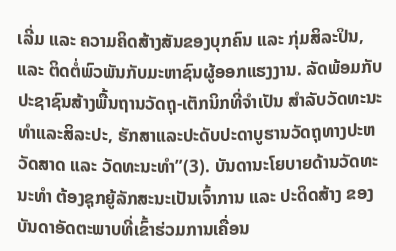ເລີ່ມ ແລະ ຄວາມຄິດສ້າງສັນຂອງບຸກຄົນ ແລະ ກຸ່ມສິລະປິນ, ແລະ ຕິດຕໍ່ພົວພັນກັບມະຫາຊົນຜູ້ອອກແຮງງານ. ລັດພ້ອມກັບປະຊາຊົນສ້າງພື້ນຖານວັດຖຸ-ເຕັກນິກທີ່ຈຳເປັນ ສຳລັບວັດທະນະທຳແລະສິລະປະ, ຮັກສາແລະປະດັບປະດາບູຮານວັດຖຸທາງປະຫວັດສາດ ແລະ ວັດທະນະທຳ”(3). ບັນດານະໂຍບາຍດ້ານວັດທະນະທຳ ຕ້ອງຊຸກຍູ້ລັກສະນະເປັນເຈົ້າການ ແລະ ປະດິດສ້າງ ຂອງບັນດາອັດຕະພາບທີ່ເຂົ້າຮ່ວມການເຄື່ອນ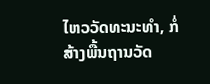ໄຫວວັດທະນະທຳ, ກໍ່ສ້າງພື້ນຖານວັດ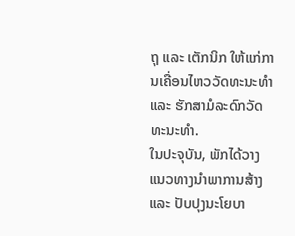ຖຸ ແລະ ເຕັກນິກ ໃຫ້ແກ່ການເຄື່ອນໄຫວວັດທະນະທຳ ແລະ ຮັກສາມໍລະດົກວັດທະນະທຳ.
ໃນປະຈຸບັນ, ພັກໄດ້ວາງແນວທາງນຳພາການສ້າງ ແລະ ປັບປຸງນະໂຍບາ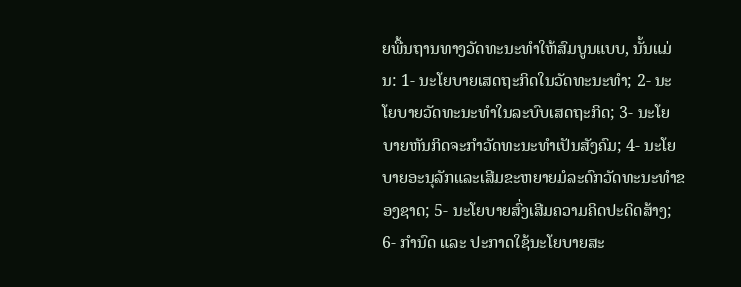ຍພື້ນຖານທາງວັດທະນະທຳໃຫ້ສົມບູນແບບ, ນັ້ນແມ່ນ: 1- ນະໂຍບາຍເສດຖະກິດໃນວັດທະນະທຳ; 2- ນະໂຍບາຍວັດທະນະທຳໃນລະບົບເສດຖະກິດ; 3- ນະໂຍບາຍຫັນກິດຈະກຳວັດທະນະທຳເປັນສັງຄົມ; 4- ນະໂຍບາຍອະນຸລັກແລະເສີມຂະຫຍາຍມໍລະດົກວັດທະນະທຳຂອງຊາດ; 5- ນະໂຍບາຍສົ່ງເສີມຄວາມຄິດປະດິດສ້າງ; 6- ກຳນົດ ແລະ ປະກາດໃຊ້ນະໂຍບາຍສະ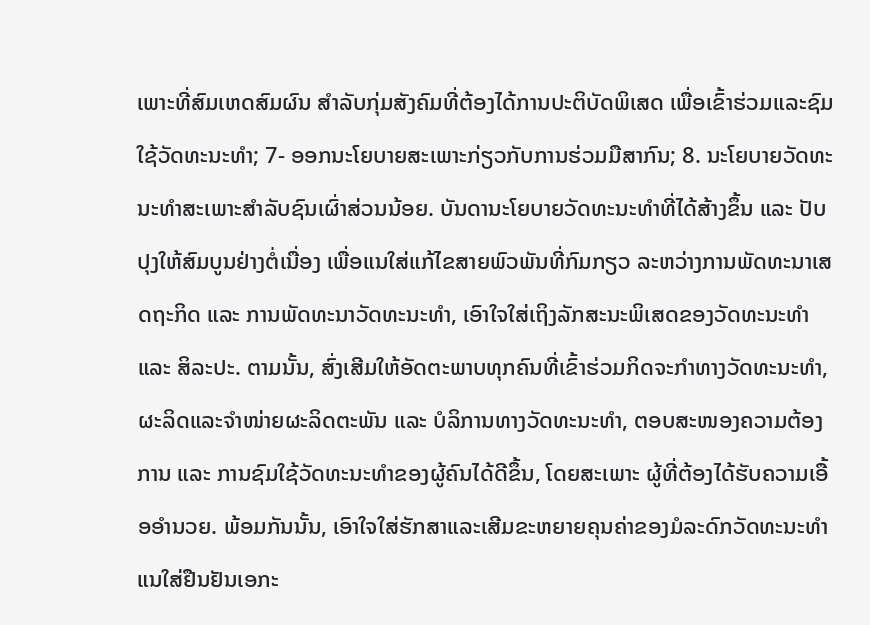ເພາະທີ່ສົມເຫດສົມຜົນ ສຳລັບກຸ່ມສັງຄົມທີ່ຕ້ອງໄດ້ການປະຕິບັດພິເສດ ເພື່ອເຂົ້າຮ່ວມແລະຊົມໃຊ້ວັດທະນະທຳ; 7- ອອກນະໂຍບາຍສະເພາະກ່ຽວກັບການຮ່ວມມືສາກົນ; 8. ນະໂຍບາຍວັດທະນະທໍາສະເພາະສຳລັບຊົນເຜົ່າສ່ວນນ້ອຍ. ບັນດານະໂຍບາຍວັດທະນະທຳທີ່ໄດ້ສ້າງຂຶ້ນ ແລະ ປັບປຸງໃຫ້ສົມບູນຢ່າງຕໍ່ເນື່ອງ ເພື່ອແນໃສ່ແກ້ໄຂສາຍພົວພັນທີ່ກົມກຽວ ລະຫວ່າງການພັດທະນາເສດຖະກິດ ແລະ ການພັດທະນາວັດທະນະທຳ, ເອົາໃຈໃສ່ເຖິງລັກສະນະພິເສດຂອງວັດທະນະທຳ ແລະ ສິລະປະ. ຕາມນັ້ນ, ສົ່ງເສີມໃຫ້ອັດຕະພາບທຸກຄົນທີ່ເຂົ້າຮ່ວມກິດຈະກຳທາງວັດທະນະທຳ, ຜະລິດແລະຈຳໜ່າຍຜະລິດຕະພັນ ແລະ ບໍລິການທາງວັດທະນະທຳ, ຕອບສະໜອງຄວາມຕ້ອງການ ແລະ ການຊົມໃຊ້ວັດທະນະທຳຂອງຜູ້ຄົນໄດ້ດີຂຶ້ນ, ໂດຍສະເພາະ ຜູ້ທີ່ຕ້ອງໄດ້ຮັບຄວາມເອື້ອອຳນວຍ. ພ້ອມກັນນັ້ນ, ເອົາໃຈໃສ່ຮັກສາແລະເສີມຂະຫຍາຍຄຸນຄ່າຂອງມໍລະດົກວັດທະນະທຳ ແນໃສ່ຢືນຢັນເອກະ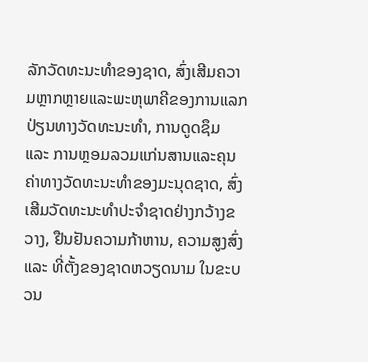ລັກວັດທະນະທຳຂອງຊາດ, ສົ່ງເສີມຄວາມຫຼາກຫຼາຍແລະພະຫຸພາຄີຂອງການແລກປ່ຽນທາງວັດທະນະທຳ, ການດູດຊຶມ ແລະ ການຫຼອມລວມແກ່ນສານແລະຄຸນຄ່າທາງວັດທະນະທຳຂອງມະນຸດຊາດ, ສົ່ງເສີມວັດທະນະທຳປະຈຳຊາດຢ່າງກວ້າງຂວາງ, ຢືນຢັນຄວາມກ້າຫານ, ຄວາມສູງສົ່ງ ແລະ ທີ່ຕັ້ງຂອງຊາດຫວຽດນາມ ໃນຂະບວນ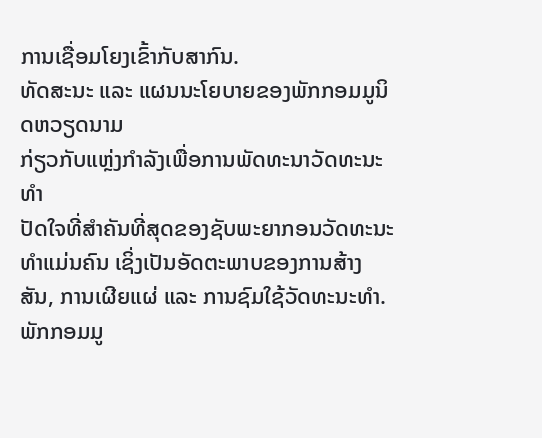ການເຊື່ອມໂຍງເຂົ້າກັບສາກົນ.
ທັດສະນະ ແລະ ແຜນນະໂຍບາຍຂອງພັກກອມມູນິດຫວຽດນາມ
ກ່ຽວກັບແຫຼ່ງກຳລັງເພື່ອການພັດທະນາວັດທະນະທຳ
ປັດໃຈທີ່ສຳຄັນທີ່ສຸດຂອງຊັບພະຍາກອນວັດທະນະທຳແມ່ນຄົນ ເຊິ່ງເປັນອັດຕະພາບຂອງການສ້າງສັນ, ການເຜີຍແຜ່ ແລະ ການຊົມໃຊ້ວັດທະນະທຳ. ພັກກອມມູ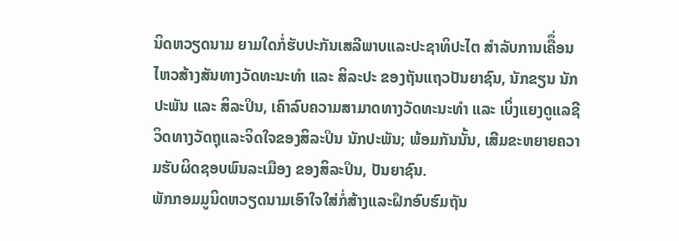ນິດຫວຽດນາມ ຍາມໃດກໍ່ຮັບປະກັນເສລີພາບແລະປະຊາທິປະໄຕ ສຳລັບການເຄືຶ່ອນໄຫວສ້າງສັນທາງວັດທະນະທຳ ແລະ ສິລະປະ ຂອງຖັນແຖວປັນຍາຊົນ, ນັກຂຽນ ນັກປະພັນ ແລະ ສິລະປິນ, ເຄົາລົບຄວາມສາມາດທາງວັດທະນະທຳ ແລະ ເບິ່ງແຍງດູແລຊີວິດທາງວັດຖຸແລະຈິດໃຈຂອງສິລະປິນ ນັກປະພັນ; ພ້ອມກັນນັ້ນ, ເສີມຂະຫຍາຍຄວາມຮັບຜິດຊອບພົນລະເມືອງ ຂອງສິລະປິນ, ປັນຍາຊົນ.
ພັກກອມມູນິດຫວຽດນາມເອົາໃຈໃສ່ກໍ່ສ້າງແລະຝຶກອົບຮົມຖັນ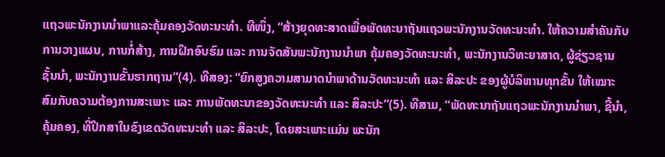ແຖວພະນັກງານນຳພາແລະຄຸ້ມຄອງວັດທະນະທຳ. ທີໜຶ່ງ, “ສ້າງຍຸດທະສາດເພື່ອພັດທະນາຖັນແຖວພະນັກງານວັດທະນະທຳ. ໃຫ້ຄວາມສຳຄັນກັບການວາງແຜນ, ການກໍ່ສ້າງ, ການຝຶກອົບຮົມ ແລະ ການຈັດສັນພະນັກງານນຳພາ ຄຸ້ມຄອງວັດທະນະທຳ, ພະນັກງານວິທະຍາສາດ, ຜູ້ຊ່ຽວຊານຊັ້ນນຳ, ພະນັກງານຂັ້ນຮາກຖານ”(4). ທີສອງ: “ຍົກສູງຄວາມສາມາດນຳພາດ້ານວັດທະນະທຳ ແລະ ສິລະປະ ຂອງຜູ້ບໍລິຫານທຸກຂັ້ນ ໃຫ້ເໝາະສົມກັບຄວາມຕ້ອງການສະເພາະ ແລະ ການພັດທະນາຂອງວັດທະນະທຳ ແລະ ສິລະປະ”(5). ທີສາມ, “ພັດທະນາຖັນແຖວພະນັກງານນຳພາ, ຊີ້ນຳ, ຄຸ້ມຄອງ, ທີ່ປຶກສາໃນຂົງເຂດວັດທະນະທຳ ແລະ ສິລະປະ, ໂດຍສະເພາະແມ່ນ ພະນັກ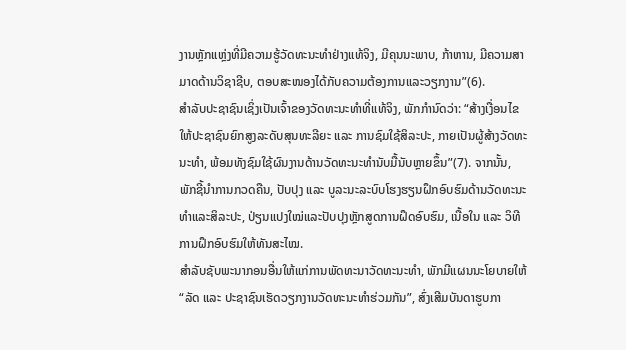ງານຫຼັກແຫຼ່ງທີ່ມີຄວາມຮູ້ວັດທະນະທຳຢ່າງແທ້ຈິງ, ມີຄຸນນະພາບ, ກ້າຫານ, ມີຄວາມສາມາດດ້ານວິຊາຊີບ, ຕອບສະໜອງໄດ້ກັບຄວາມຕ້ອງການແລະວຽກງານ”(6).
ສຳລັບປະຊາຊົນເຊິ່ງເປັນເຈົ້າຂອງວັດທະນະທຳທີ່ແທ້ຈິງ, ພັກກຳນົດວ່າ: “ສ້າງເງື່ອນໄຂໃຫ້ປະຊາຊົນຍົກສູງລະດັບສຸນທະລີຍະ ແລະ ການຊົມໃຊ້ສິລະປະ, ກາຍເປັນຜູ້ສ້າງວັດທະນະທຳ, ພ້ອມທັງຊົມໃຊ້ຜົນງານດ້ານວັດທະນະທຳນັບມື້ນັບຫຼາຍຂຶ້ນ”(7). ຈາກນັ້ນ, ພັກຊີ້ນຳການກວດຄືນ, ປັບປຸງ ແລະ ບູລະນະລະບົບໂຮງຮຽນຝຶກອົບຮົມດ້ານວັດທະນະທຳແລະສິລະປະ, ປ່ຽນແປງໃໝ່ແລະປັບປຸງຫຼັກສູດການຝຶດອົບຮົມ, ເນື້ອໃນ ແລະ ວິທີການຝຶກອົບຮົມໃຫ້ທັນສະໄໝ.
ສຳລັບຊັບພະນາກອນອື່ນໃຫ້ແກ່ການພັດທະນາວັດທະນະທຳ, ພັກມີແຜນນະໂຍບາຍໃຫ້ “ລັດ ແລະ ປະຊາຊົນເຮັດວຽກງານວັດທະນະທຳຮ່ວມກັນ”, ສົ່ງເສີມບັນດາຮູບກາ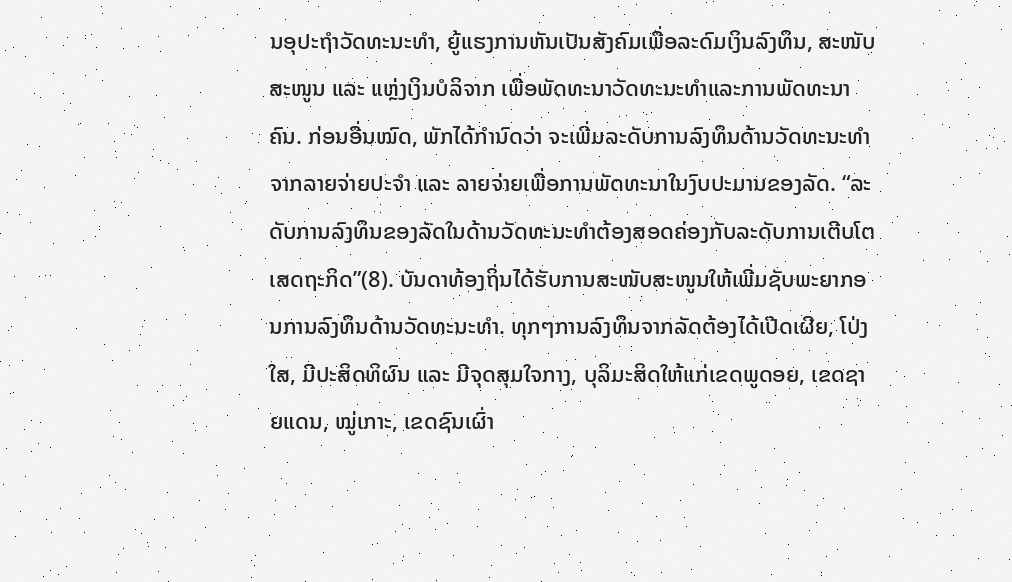ນອຸປະຖຳວັດທະນະທຳ, ຍູ້ແຮງການຫັນເປັນສັງຄົມເພື່ອລະດົມເງິນລົງທຶນ, ສະໜັບສະໜູນ ແລະ ແຫຼ່ງເງິນບໍລິຈາກ ເພື່ອພັດທະນາວັດທະນະທຳແລະການພັດທະນາຄົນ. ກ່ອນອື່ນໝົດ, ພັກໄດ້ກຳນົດວ່າ ຈະເພີ່ມລະດັບການລົງທຶນດ້ານວັດທະນະທຳຈາກລາຍຈ່າຍປະຈຳ ແລະ ລາຍຈ່າຍເພື່ອການພັດທະນາໃນງົບປະມານຂອງລັດ. “ລະດັບການລົງທຶນຂອງລັດໃນດ້ານວັດທະນະທຳຕ້ອງສອດຄ່ອງກັບລະດັບການເຕີບໂຕເສດຖະກິດ”(8). ບັນດາທ້ອງຖິ່ນໄດ້ຮັບການສະໜັບສະໜູນໃຫ້ເພີ່ມຊັບພະຍາກອນການລົງທຶນດ້ານວັດທະນະທຳ. ທຸກໆການລົງທຶນຈາກລັດຕ້ອງໄດ້ເປີດເຜີຍ, ໂປ່ງໃສ, ມີປະສິດທິຜົນ ແລະ ມີຈຸດສຸມໃຈກາງ, ບຸລິມະສິດໃຫ້ແກ່ເຂດພູດອຍ, ເຂດຊາຍແດນ, ໝູ່ເກາະ, ເຂດຊົນເຜົ່າ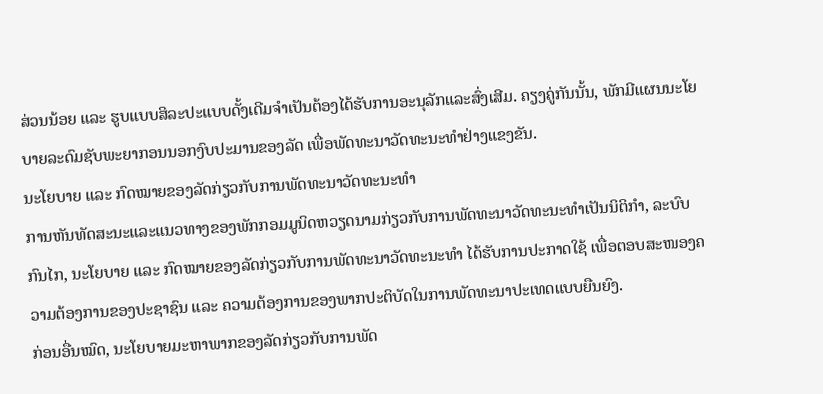ສ່ວນນ້ອຍ ແລະ ຮູບແບບສິລະປະແບບດັ້ງເດີມຈຳເປັນຕ້ອງໄດ້ຮັບການອະນຸລັກແລະສົ່ງເສີມ. ຄຽງຄູ່ກັນນັ້ນ, ພັກມີແຜນນະໂຍບາຍລະດົມຊັບພະຍາກອນນອກງົບປະມານຂອງລັດ ເພື່ອພັດທະນາວັດທະນະທຳຢ່າງແຂງຂັນ.
ນະໂຍບາຍ ແລະ ກົດໝາຍຂອງລັດກ່ຽວກັບການພັດທະນາວັດທະນະທຳ
ການຫັນທັດສະນະແລະແນວທາງຂອງພັກກອມມູນິດຫວຽດນາມກ່ຽວກັບການພັດທະນາວັດທະນະທຳເປັນນິຕິກຳ, ລະບົບກົນໄກ, ນະໂຍບາຍ ແລະ ກົດໝາຍຂອງລັດກ່ຽວກັບການພັດທະນາວັດທະນະທຳ ໄດ້ຮັບການປະກາດໃຊ້ ເພື່ອຕອບສະໜອງຄວາມຕ້ອງການຂອງປະຊາຊົນ ແລະ ຄວາມຕ້ອງການຂອງພາກປະຕິບັດໃນການພັດທະນາປະເທດແບບຍືນຍົງ.
ກ່ອນອື່ນໝົດ, ນະໂຍບາຍມະຫາພາກຂອງລັດກ່ຽວກັບການພັດ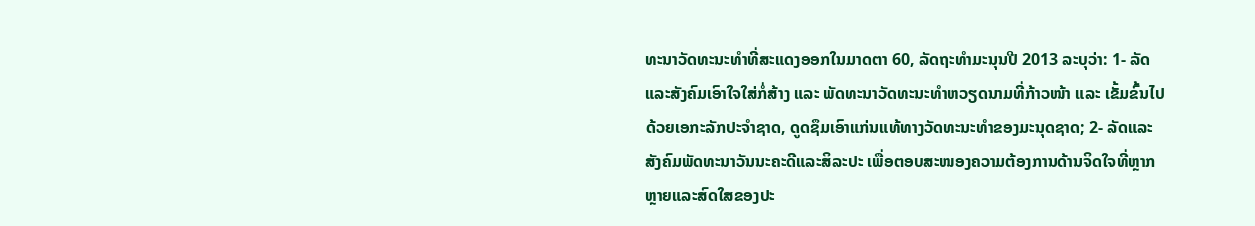ທະນາວັດທະນະທຳທີ່ສະແດງອອກໃນມາດຕາ 60, ລັດຖະທຳມະນຸນປີ 2013 ລະບຸວ່າ: 1- ລັດແລະສັງຄົມເອົາໃຈໃສ່ກໍ່ສ້າງ ແລະ ພັດທະນາວັດທະນະທຳຫວຽດນາມທີ່ກ້າວໜ້າ ແລະ ເຂັ້ມຂົ້ນໄປດ້ວຍເອກະລັກປະຈຳຊາດ, ດູດຊຶມເອົາແກ່ນແທ້ທາງວັດທະນະທຳຂອງມະນຸດຊາດ; 2- ລັດແລະສັງຄົມພັດທະນາວັນນະຄະດີແລະສິລະປະ ເພື່ອຕອບສະໜອງຄວາມຕ້ອງການດ້ານຈິດໃຈທີ່ຫຼາກຫຼາຍແລະສົດໃສຂອງປະ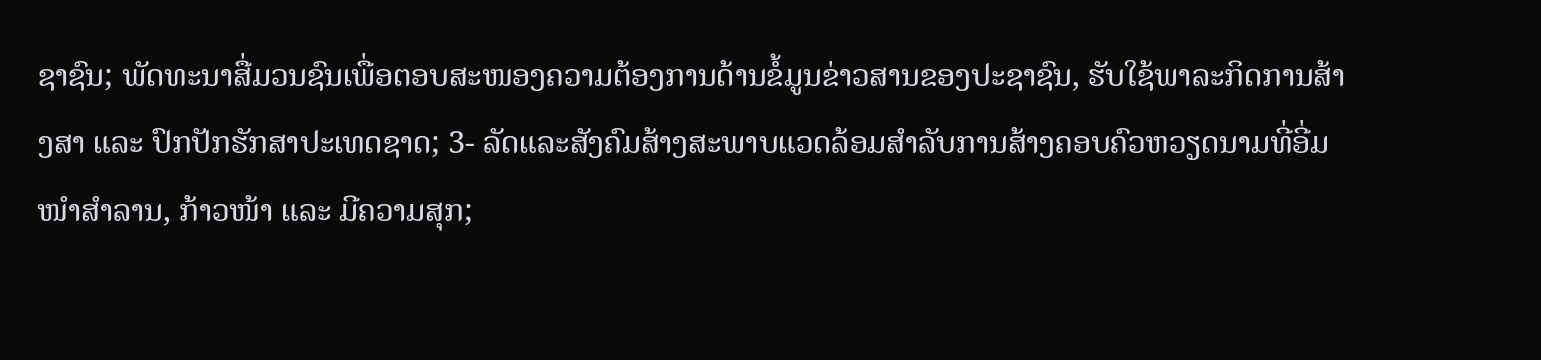ຊາຊົນ; ພັດທະນາສື່ມວນຊົນເພື່ອຕອບສະໜອງຄວາມຕ້ອງການດ້ານຂໍ້ມູນຂ່າວສານຂອງປະຊາຊົນ, ຮັບໃຊ້ພາລະກິດການສ້າງສາ ແລະ ປົກປັກຮັກສາປະເທດຊາດ; 3- ລັດແລະສັງຄົມສ້າງສະພາບແວດລ້ອມສຳລັບການສ້າງຄອບຄົວຫວຽດນາມທີ່ອີ່ມໜຳສຳລານ, ກ້າວໜ້າ ແລະ ມີຄວາມສຸກ;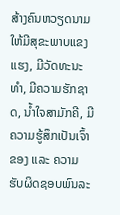ສ້າງຄົນຫວຽດນາມໃຫ້ມີສຸຂະພາບແຂງແຮງ, ມີວັດທະນະທຳ, ມີຄວາມຮັກຊາດ, ນ້ຳໃຈສາມັກຄີ, ມີຄວາມຮູ້ສຶກເປັນເຈົ້າຂອງ ແລະ ຄວາມຮັບຜິດຊອບພົນລະ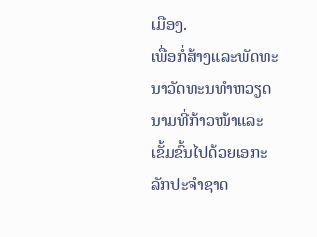ເມືອງ.
ເພື່ອກໍ່ສ້າງແລະພັດທະນາວັດທະນທຳຫວຽດນາມທີ່ກ້າວໜ້າແລະເຂັ້ມຂົ້ນໄປດ້ວຍເອກະລັກປະຈຳຊາດ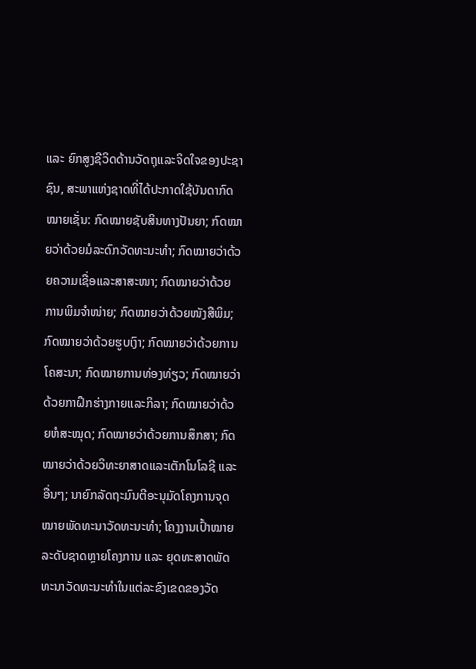ແລະ ຍົກສູງຊີວິດດ້ານວັດຖຸແລະຈິດໃຈຂອງປະຊາຊົນ, ສະພາແຫ່ງຊາດທີ່ໄດ້ປະກາດໃຊ້ບັນດາກົດໝາຍເຊັ່ນ: ກົດໝາຍຊັບສິນທາງປັນຍາ; ກົດໝາຍວ່າດ້ວຍມໍລະດົກວັດທະນະທຳ; ກົດໝາຍວ່າດ້ວຍຄວາມເຊື່ອແລະສາສະໜາ; ກົດໝາຍວ່າດ້ວຍການພິມຈຳໜ່າຍ; ກົດໝາຍວ່າດ້ວຍໜັງສືພິມ; ກົດໝາຍວ່າດ້ວຍຮູບເງົາ; ກົດໝາຍວ່າດ້ວຍການໂຄສະນາ; ກົດໝາຍການທ່ອງທ່ຽວ; ກົດໝາຍວ່າດ້ວຍກາຝຶກຮ່າງກາຍແລະກິລາ; ກົດໝາຍວ່າດ້ວຍຫໍສະໝຸດ; ກົດໝາຍວ່າດ້ວຍການສຶກສາ; ກົດໝາຍວ່າດ້ວຍວິທະຍາສາດແລະເຕັກໂນໂລຊີ ແລະອື່ນໆ; ນາຍົກລັດຖະມົນຕີອະນຸມັດໂຄງການຈຸດໝາຍພັດທະນາວັດທະນະທຳ; ໂຄງງານເປົ້າໝາຍລະດັບຊາດຫຼາຍໂຄງການ ແລະ ຍຸດທະສາດພັດທະນາວັດທະນະທຳໃນແຕ່ລະຂົງເຂດຂອງວັດ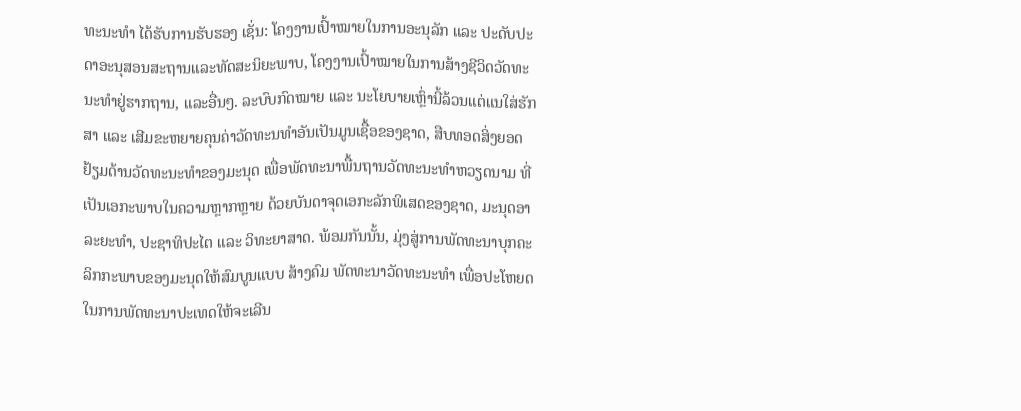ທະນະທຳ ໄດ້ຮັບການຮັບຮອງ ເຊັ່ນ: ໂຄງງານເປົ້າໝາຍໃນການອະນຸລັກ ແລະ ປະດັບປະດາອະນຸສອນສະຖານແລະທັດສະນິຍະພາບ, ໂຄງງານເປົ້າໝາຍໃນການສ້າງຊີວິດວັດທະນະທຳຢູ່ຮາກຖານ, ແລະອື່ນໆ. ລະບົບກົດໝາຍ ແລະ ນະໂຍບາຍເຫຼົ່ານີ້ລ້ວນແຕ່ແນໃສ່ຮັກສາ ແລະ ເສີມຂະຫຍາຍຄຸນຄ່າວັດທະນທຳອັນເປັນມູນເຊື້ອຂອງຊາດ, ສືບທອດສິ່ງຍອດຢ້ຽມດ້ານວັດທະນະທຳຂອງມະນຸດ ເພື່ອພັດທະນາພື້ນຖານວັດທະນະທຳຫວຽດນາມ ທີ່ເປັນເອກະພາບໃນຄວາມຫຼາກຫຼາຍ ດ້ວຍບັນດາຈຸດເອກະລັກພິເສດຂອງຊາດ, ມະນຸດອາລະຍະທຳ, ປະຊາທິປະໄຕ ແລະ ວິທະຍາສາດ. ພ້ອມກັນນັ້ນ, ມຸ່ງສູ່ການພັດທະນາບຸກຄະລິກກະພາບຂອງມະນຸດໃຫ້ສົມບູນແບບ ສ້າງຄົມ ພັດທະນາວັດທະນະທຳ ເພື່ອປະໂຫຍດໃນການພັດທະນາປະເທດໃຫ້ຈະເລີນ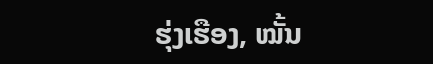ຮຸ່ງເຮືອງ, ໝັ້ນ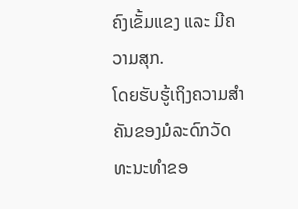ຄົງເຂັ້ມແຂງ ແລະ ມີຄວາມສຸກ.
ໂດຍຮັບຮູ້ເຖິງຄວາມສຳຄັນຂອງມໍລະດົກວັດທະນະທຳຂອ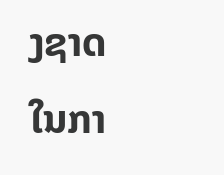ງຊາດໃນກາ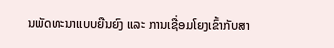ນພັດທະນາແບບຍືນຍົງ ແລະ ການເຊື່ອມໂຍງເຂົ້າກັບສາ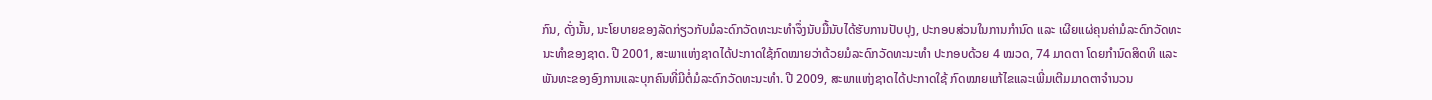ກົນ, ດັ່ງນັ້ນ, ນະໂຍບາຍຂອງລັດກ່ຽວກັບມໍລະດົກວັດທະນະທຳຈຶ່ງນັບມື້ນັບໄດ້ຮັບການປັບປຸງ, ປະກອບສ່ວນໃນການກຳນົດ ແລະ ເຜີຍແຜ່ຄຸນຄ່າມໍລະດົກວັດທະນະທຳຂອງຊາດ. ປີ 2001, ສະພາແຫ່ງຊາດໄດ້ປະກາດໃຊ້ກົດໝາຍວ່າດ້ວຍມໍລະດົກວັດທະນະທຳ ປະກອບດ້ວຍ 4 ໝວດ, 74 ມາດຕາ ໂດຍກຳນົດສິດທິ ແລະ ພັນທະຂອງອົງການແລະບຸກຄົນທີ່ມີຕໍ່ມໍລະດົກວັດທະນະທຳ. ປີ 2009, ສະພາແຫ່ງຊາດໄດ້ປະກາດໃຊ້ ກົດໝາຍແກ້ໄຂແລະເພີ່ມເຕີມມາດຕາຈຳນວນ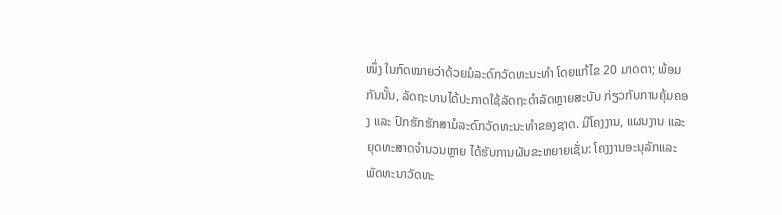ໜຶ່ງ ໃນກົດໝາຍວ່າດ້ວຍມໍລະດົກວັດທະນະທຳ ໂດຍແກ້ໄຂ 20 ມາດຕາ; ພ້ອມກັນນັ້ນ, ລັດຖະບານໄດ້ປະກາດໃຊ້ລັດຖະດຳລັດຫຼາຍສະບັບ ກ່ຽວກັບການຄຸ້ມຄອງ ແລະ ປົກຮັກຮັກສາມໍລະດົກວັດທະນະທຳຂອງຊາດ. ມີໂຄງງານ, ແຜນງານ ແລະ ຍຸດທະສາດຈຳນວນຫຼາຍ ໄດ້ຮັບການຜັນຂະຫຍາຍເຊັ່ນ: ໂຄງງານອະນຸລັກແລະພັດທະນາວັດທະ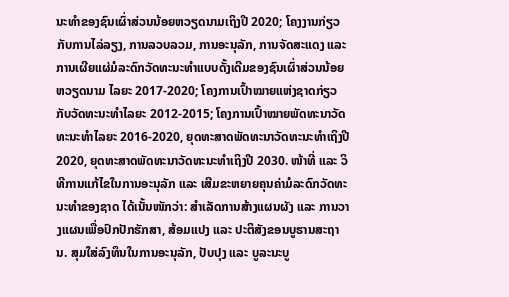ນະທຳຂອງຊົນເຜົ່າສ່ວນນ້ອຍຫວຽດນາມເຖິງປີ 2020; ໂຄງງານກ່ຽວກັບການໄລ່ລຽງ, ການລວບລວມ, ການອະນຸລັກ, ການຈັດສະແດງ ແລະ ການເຜີຍແຜ່ມໍລະດົກວັດທະນະທຳແບບດັ້ງເດີມຂອງຊົນເຜົ່າສ່ວນນ້ອຍຫວຽດນາມ ໄລຍະ 2017-2020; ໂຄງການເປົ້າໝາຍແຫ່ງຊາດກ່ຽວກັບວັດທະນະທຳໄລຍະ 2012-2015; ໂຄງການເປົ້າໝາຍພັດທະນາວັດທະນະທຳໄລຍະ 2016-2020, ຍຸດທະສາດພັດທະນາວັດທະນະທຳເຖິງປີ 2020, ຍຸດທະສາດພັດທະນາວັດທະນະທຳເຖິງປີ 2030. ໜ້າທີ່ ແລະ ວິທີການແກ້ໄຂໃນການອະນຸລັກ ແລະ ເສີມຂະຫຍາຍຄຸນຄ່າມໍລະດົກວັດທະນະທຳຂອງຊາດ ໄດ້ເນັ້ນໜັກວ່າ: ສຳເລັດການສ້າງແຜນຜັງ ແລະ ການວາງແຜນເພື່ອປົກປັກຮັກສາ, ສ້ອມແປງ ແລະ ປະຕິສັງຂອນບູຮານສະຖານ. ສຸມໃສ່ລົງທຶນໃນການອະນຸລັກ, ປັບປຸງ ແລະ ບູລະນະບູ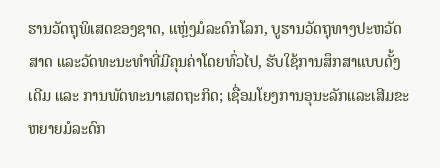ຮານວັດຖຸພິເສດຂອງຊາດ, ແຫຼ່ງມໍລະດົກໂລກ, ບູຮານວັດຖຸທາງປະຫວັດສາດ ແລະວັດທະນະທຳທີ່ມີຄຸນຄ່າໂດຍທົ່ວໄປ, ຮັບໃຊ້ການສຶກສາແບບດັ້ງເດີມ ແລະ ການພັດທະນາເສດຖະກິດ; ເຊື່ອມໂຍງການອຸນະລັກແລະເສີມຂະຫຍາຍມໍລະດົກ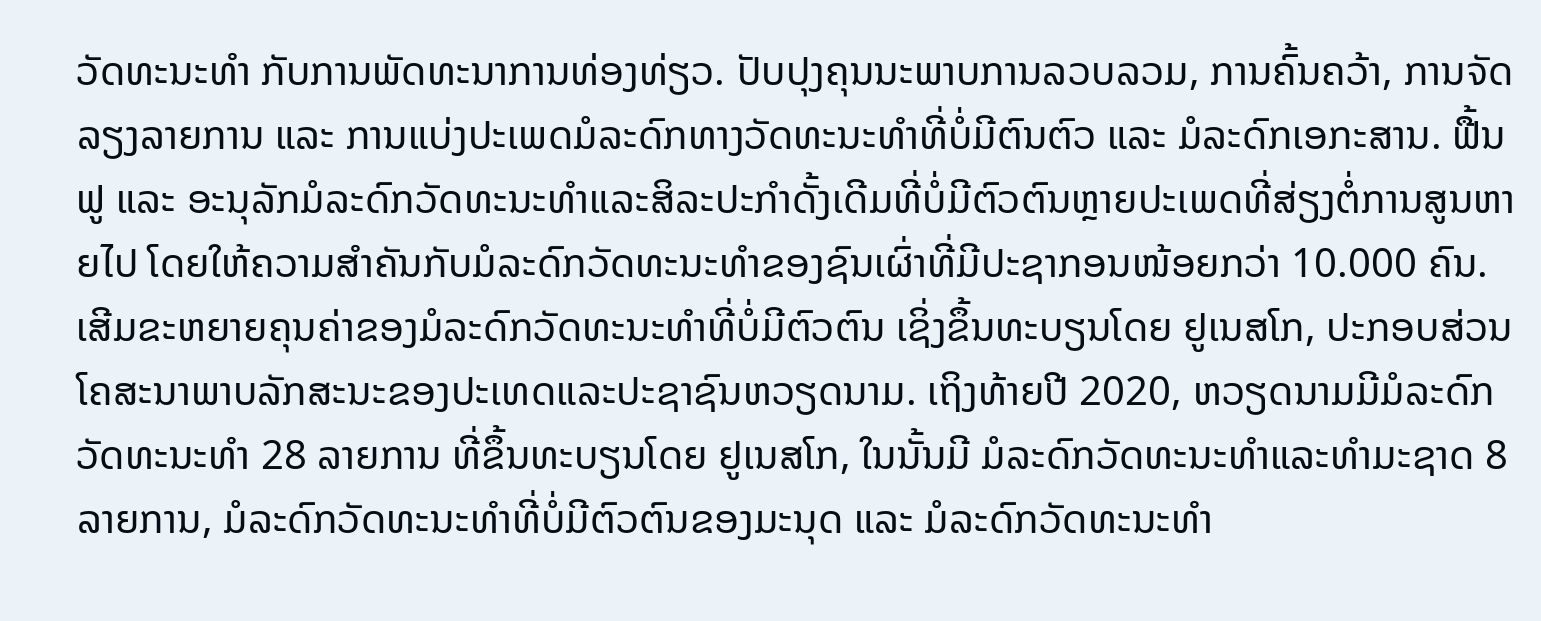ວັດທະນະທຳ ກັບການພັດທະນາການທ່ອງທ່ຽວ. ປັບປຸງຄຸນນະພາບການລວບລວມ, ການຄົ້ນຄວ້າ, ການຈັດລຽງລາຍການ ແລະ ການແບ່ງປະເພດມໍລະດົກທາງວັດທະນະທຳທີ່ບໍ່ມີຕົນຕົວ ແລະ ມໍລະດົກເອກະສານ. ຟື້ນຟູ ແລະ ອະນຸລັກມໍລະດົກວັດທະນະທຳແລະສິລະປະກຳດັ້ງເດີມທີ່ບໍ່ມີຕົວຕົນຫຼາຍປະເພດທີ່ສ່ຽງຕໍ່ການສູນຫາຍໄປ ໂດຍໃຫ້ຄວາມສຳຄັນກັບມໍລະດົກວັດທະນະທຳຂອງຊົນເຜົ່າທີ່ມີປະຊາກອນໜ້ອຍກວ່າ 10.000 ຄົນ. ເສີມຂະຫຍາຍຄຸນຄ່າຂອງມໍລະດົກວັດທະນະທຳທີ່ບໍ່ມີຕົວຕົນ ເຊິ່ງຂຶ້ນທະບຽນໂດຍ ຢູເນສໂກ, ປະກອບສ່ວນໂຄສະນາພາບລັກສະນະຂອງປະເທດແລະປະຊາຊົນຫວຽດນາມ. ເຖິງທ້າຍປີ 2020, ຫວຽດນາມມີມໍລະດົກວັດທະນະທຳ 28 ລາຍການ ທີ່ຂຶ້ນທະບຽນໂດຍ ຢູເນສໂກ, ໃນນັ້ນມີ ມໍລະດົກວັດທະນະທຳແລະທຳມະຊາດ 8 ລາຍການ, ມໍລະດົກວັດທະນະທຳທີ່ບໍ່ມີຕົວຕົນຂອງມະນຸດ ແລະ ມໍລະດົກວັດທະນະທຳ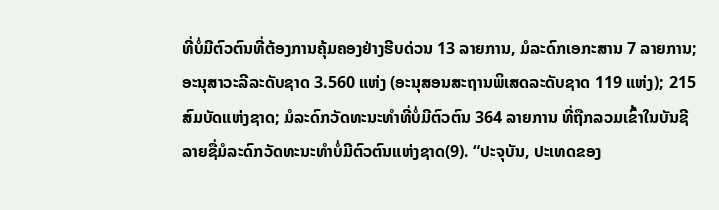ທີ່ບໍ່ມີຕົວຕົນທີ່ຕ້ອງການຄຸ້ມຄອງຢ່າງຮີບດ່ວນ 13 ລາຍການ, ມໍລະດົກເອກະສານ 7 ລາຍການ; ອະນຸສາວະລີລະດັບຊາດ 3.560 ແຫ່ງ (ອະນຸສອນສະຖານພິເສດລະດັບຊາດ 119 ແຫ່ງ); 215 ສົມບັດແຫ່ງຊາດ; ມໍລະດົກວັດທະນະທຳທີ່ບໍ່ມີຕົວຕົນ 364 ລາຍການ ທີ່ຖືກລວມເຂົ້າໃນບັນຊີລາຍຊື່ມໍລະດົກວັດທະນະທຳບໍ່ມີຕົວຕົນແຫ່ງຊາດ(9). “ປະຈຸບັນ, ປະເທດຂອງ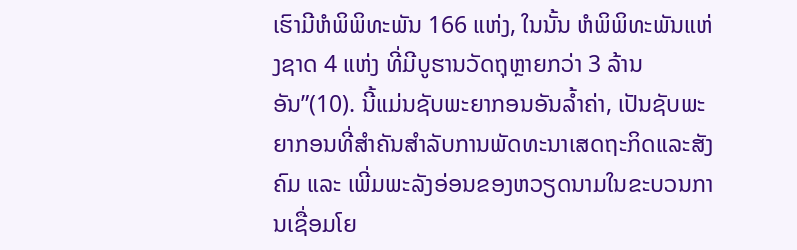ເຮົາມີຫໍພິພິທະພັນ 166 ແຫ່ງ, ໃນນັ້ນ ຫໍພິພິທະພັນແຫ່ງຊາດ 4 ແຫ່ງ ທີ່ມີບູຮານວັດຖຸຫຼາຍກວ່າ 3 ລ້ານອັນ”(10). ນີ້ແມ່ນຊັບພະຍາກອນອັນລ້ຳຄ່າ, ເປັນຊັບພະຍາກອນທີ່ສຳຄັນສຳລັບການພັດທະນາເສດຖະກິດແລະສັງຄົມ ແລະ ເພີ່ມພະລັງອ່ອນຂອງຫວຽດນາມໃນຂະບວນການເຊື່ອມໂຍ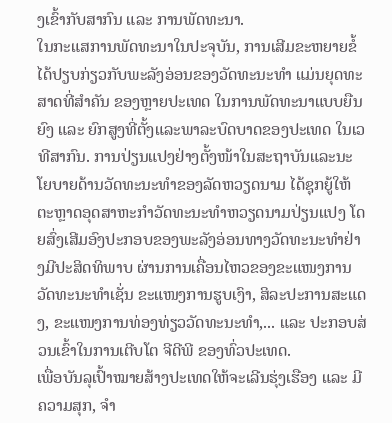ງເຂົ້າກັບສາກົນ ແລະ ການພັດທະນາ.
ໃນກະແສການພັດທະນາໃນປະຈຸບັນ, ການເສີມຂະຫຍາຍຂໍ້ໄດ້ປຽບກ່ຽວກັບພະລັງອ່ອນຂອງວັດທະນະທຳ ແມ່ນຍຸດທະສາດທີ່ສຳຄັນ ຂອງຫຼາຍປະເທດ ໃນການພັດທະນາແບບຍືນຍົງ ແລະ ຍົກສູງທີ່ຕັ້ງແລະພາລະບົດບາດຂອງປະເທດ ໃນເວທີສາກົນ. ການປ່ຽນແປງຢ່າງຕັ້ງໜ້າໃນສະຖາບັນແລະນະໂຍບາຍດ້ານວັດທະນະທຳຂອງລັດຫວຽດນາມ ໄດ້ຊຸກຍູ້ໃຫ້ຕະຫຼາດອຸດສາຫະກຳວັດທະນະທຳຫວຽດນາມປ່ຽນແປງ ໂດຍສົ່ງເສີມອົງປະກອບຂອງພະລັງອ່ອນທາງວັດທະນະທຳຢ່າງມີປະສິດທິພາບ ຜ່ານການເຄື່ອນໄຫວຂອງຂະແໜງການວັດທະນະທຳເຊັ່ນ ຂະແໜງການຮູບເງົາ, ສິລະປະການສະແດງ, ຂະແໜງການທ່ອງທ່ຽວວັດທະນະທຳ,... ແລະ ປະກອບສ່ວນເຂົ້າໃນການເຕີບໂຕ ຈີດີພີ ຂອງທົ່ວປະເທດ.
ເພື່ອບັນລຸເປົ້າໝາຍສ້າງປະເທດໃຫ້ຈະເລີນຮຸ່ງເຮືອງ ແລະ ມີຄວາມສຸກ, ຈຳ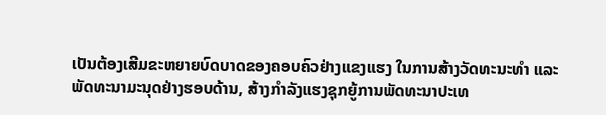ເປັນຕ້ອງເສີມຂະຫຍາຍບົດບາດຂອງຄອບຄົວຢ່າງແຂງແຮງ ໃນການສ້າງວັດທະນະທຳ ແລະ ພັດທະນາມະນຸດຢ່າງຮອບດ້ານ, ສ້າງກຳລັງແຮງຊຸກຍູ້ການພັດທະນາປະເທ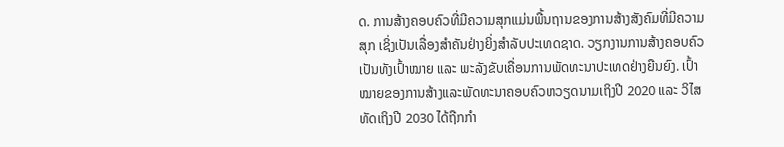ດ. ການສ້າງຄອບຄົວທີ່ມີຄວາມສຸກແມ່ນພື້ນຖານຂອງການສ້າງສັງຄົມທີ່ມີຄວາມສຸກ ເຊິ່ງເປັນເລື່ອງສຳຄັນຢ່າງຍິ່ງສຳລັບປະເທດຊາດ. ວຽກງານການສ້າງຄອບຄົວເປັນທັງເປົ້າໝາຍ ແລະ ພະລັງຂັບເຄື່ອນການພັດທະນາປະເທດຢ່າງຍືນຍົງ. ເປົ້າໝາຍຂອງການສ້າງແລະພັດທະນາຄອບຄົວຫວຽດນາມເຖິງປີ 2020 ແລະ ວິໄສທັດເຖິງປີ 2030 ໄດ້ຖືກກຳ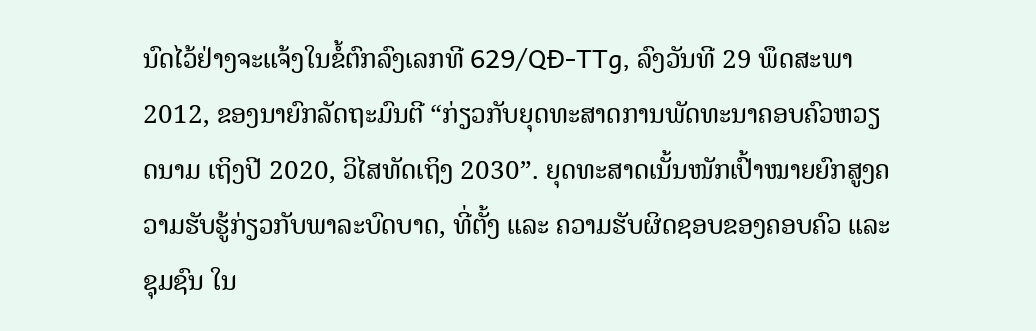ນົດໄວ້ຢ່າງຈະແຈ້ງໃນຂໍ້ຕົກລົງເລກທີ 629/QĐ-TTg, ລົງວັນທີ 29 ພຶດສະພາ 2012, ຂອງນາຍົກລັດຖະມົນຕີ “ກ່ຽວກັບຍຸດທະສາດການພັດທະນາຄອບຄົວຫວຽດນາມ ເຖິງປີ 2020, ວິໄສທັດເຖິງ 2030”. ຍຸດທະສາດເນັ້ນໜັກເປົ້າໝາຍຍົກສູງຄວາມຮັບຮູ້ກ່ຽວກັບພາລະບົດບາດ, ທີ່ຕັ້ງ ແລະ ຄວາມຮັບຜິດຊອບຂອງຄອບຄົວ ແລະ ຊຸມຊົນ ໃນ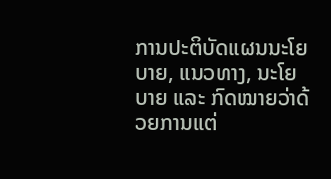ການປະຕິບັດແຜນນະໂຍບາຍ, ແນວທາງ, ນະໂຍບາຍ ແລະ ກົດໝາຍວ່າດ້ວຍການແຕ່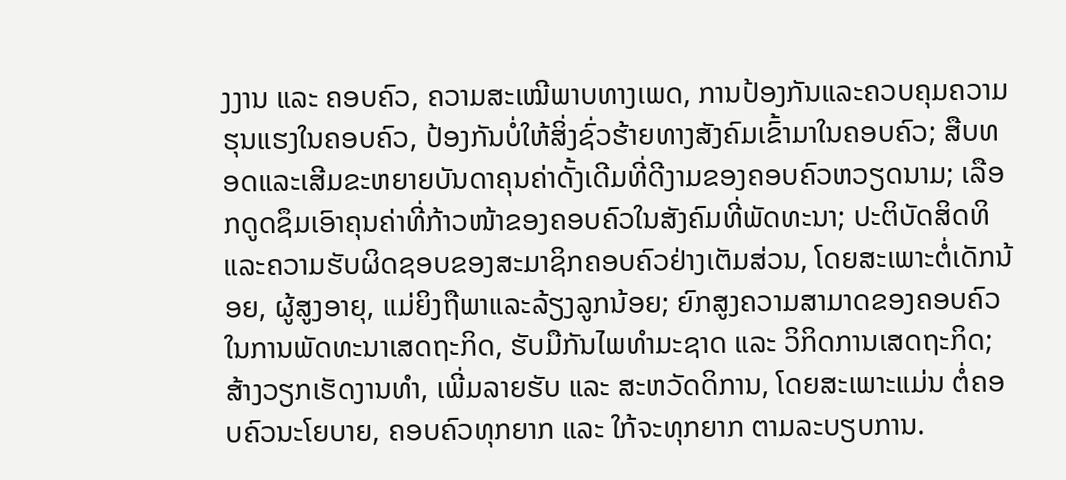ງງານ ແລະ ຄອບຄົວ, ຄວາມສະເໝີພາບທາງເພດ, ການປ້ອງກັນແລະຄວບຄຸມຄວາມຮຸນແຮງໃນຄອບຄົວ, ປ້ອງກັນບໍ່ໃຫ້ສິ່ງຊົ່ວຮ້າຍທາງສັງຄົມເຂົ້າມາໃນຄອບຄົວ; ສືບທອດແລະເສີມຂະຫຍາຍບັນດາຄຸນຄ່າດັ້ງເດີມທີ່ດີງາມຂອງຄອບຄົວຫວຽດນາມ; ເລືອກດູດຊຶມເອົາຄຸນຄ່າທີ່ກ້າວໜ້າຂອງຄອບຄົວໃນສັງຄົມທີ່ພັດທະນາ; ປະຕິບັດສິດທິແລະຄວາມຮັບຜິດຊອບຂອງສະມາຊິກຄອບຄົວຢ່າງເຕັມສ່ວນ, ໂດຍສະເພາະຕໍ່ເດັກນ້ອຍ, ຜູ້ສູງອາຍຸ, ແມ່ຍິງຖືພາແລະລ້ຽງລູກນ້ອຍ; ຍົກສູງຄວາມສາມາດຂອງຄອບຄົວໃນການພັດທະນາເສດຖະກິດ, ຮັບມືກັນໄພທຳມະຊາດ ແລະ ວິກິດການເສດຖະກິດ; ສ້າງວຽກເຮັດງານທຳ, ເພີ່ມລາຍຮັບ ແລະ ສະຫວັດດິການ, ໂດຍສະເພາະແມ່ນ ຕໍ່ຄອບຄົວນະໂຍບາຍ, ຄອບຄົວທຸກຍາກ ແລະ ໃກ້ຈະທຸກຍາກ ຕາມລະບຽບການ.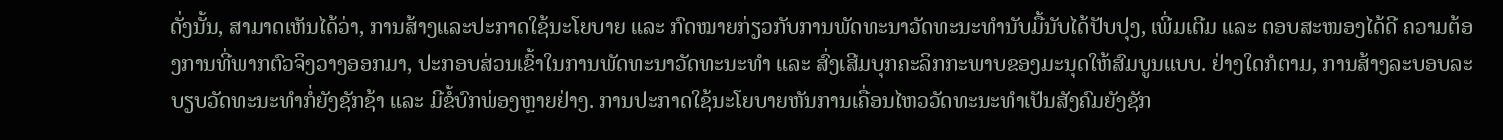ດັ່ງນັ້ນ, ສາມາດເຫັນໄດ້ວ່າ, ການສ້າງແລະປະກາດໃຊ້ນະໂຍບາຍ ແລະ ກົດໝາຍກ່ຽວກັບການພັດທະນາວັດທະນະທຳນັບມື້ນັບໄດ້ປັບປຸງ, ເພີ່ມເຕີມ ແລະ ຕອບສະໜອງໄດ້ດີ ຄວາມຕ້ອງການທີ່ພາກຕົວຈິງວາງອອກມາ, ປະກອບສ່ວນເຂົ້າໃນການພັດທະນາວັດທະນະທຳ ແລະ ສົ່ງເສີມບຸກຄະລິກກະພາບຂອງມະນຸດໃຫ້ສົມບູນແບບ. ຢ່າງໃດກໍຕາມ, ການສ້າງລະບອບລະບຽບວັດທະນະທຳກໍ່ຍັງຊັກຊ້າ ແລະ ມີຂໍ້ບົກພ່ອງຫຼາຍຢ່າງ. ການປະກາດໃຊ້ນະໂຍບາຍຫັນການເຄື່ອນໄຫວວັດທະນະທຳເປັນສັງຄົມຍັງຊັກ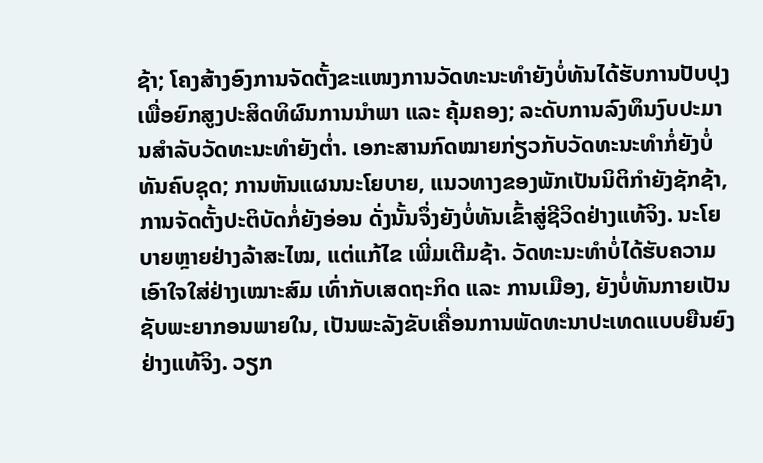ຊ້າ; ໂຄງສ້າງອົງການຈັດຕັ້ງຂະແໜງການວັດທະນະທຳຍັງບໍ່ທັນໄດ້ຮັບການປັບປຸງ ເພື່ອຍົກສູງປະສິດທິຜົນການນຳພາ ແລະ ຄຸ້ມຄອງ; ລະດັບການລົງທຶນງົບປະມານສໍາລັບວັດທະນະທໍາຍັງຕໍ່າ. ເອກະສານກົດໝາຍກ່ຽວກັບວັດທະນະທຳກໍ່ຍັງບໍ່ທັນຄົບຊຸດ; ການຫັນແຜນນະໂຍບາຍ, ແນວທາງຂອງພັກເປັນນິຕິກຳຍັງຊັກຊ້າ, ການຈັດຕັ້ງປະຕິບັດກໍ່ຍັງອ່ອນ ດັ່ງນັ້ນຈຶ່ງຍັງບໍ່ທັນເຂົ້າສູ່ຊີວິດຢ່າງແທ້ຈິງ. ນະໂຍບາຍຫຼາຍຢ່າງລ້າສະໄໝ, ແຕ່ແກ້ໄຂ ເພີ່ມເຕີມຊ້າ. ວັດທະນະທຳບໍ່ໄດ້ຮັບຄວາມເອົາໃຈໃສ່ຢ່າງເໝາະສົມ ເທົ່າກັບເສດຖະກິດ ແລະ ການເມືອງ, ຍັງບໍ່ທັນກາຍເປັນຊັບພະຍາກອນພາຍໃນ, ເປັນພະລັງຂັບເຄື່ອນການພັດທະນາປະເທດແບບຍືນຍົງຢ່າງແທ້ຈິງ. ວຽກ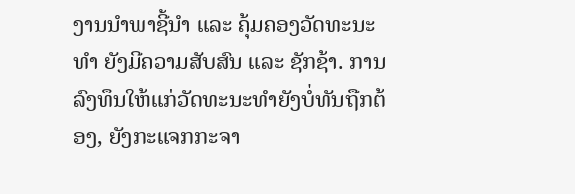ງານນຳພາຊີ້ນຳ ແລະ ຄຸ້ມຄອງວັດທະນະທຳ ຍັງມີຄວາມສັບສົນ ແລະ ຊັກຊ້າ. ການລົງທຶນໃຫ້ແກ່ວັດທະນະທຳຍັງບໍ່ທັນຖືກຕ້ອງ, ຍັງກະແຈກກະຈາ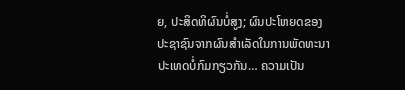ຍ, ປະສິດທິຜົນບໍ່ສູງ; ຜົນປະໂຫຍດຂອງປະຊາຊົນຈາກຜົນສໍາເລັດໃນການພັດທະນາປະເທດບໍ່ກົມກຽວກັນ… ຄວາມເປັນ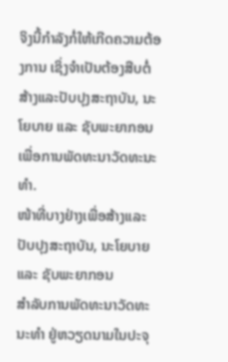ຈິງນີ້ກຳລັງກໍ່ໃຫ້ເກີດຄວາມຕ້ອງການ ເຊິ່ງຈຳເປັນຕ້ອງສືບຕໍ່ສ້າງແລະປັບປຸງສະຖາບັນ, ນະໂຍບາຍ ແລະ ຊັບພະຍາກອນ ເພື່ອການພັດທະນາວັດທະນະທຳ.
ໜ້າທີ່ບາງຢ່າງເພື່ອສ້າງແລະປັບປຸງສະຖາບັນ, ນະໂຍບາຍ ແລະ ຊັບພະຍາກອນ
ສຳລັບການພັດທະນາວັດທະນະທຳ ຢູ່ຫວຽດນາມໃນປະຈຸ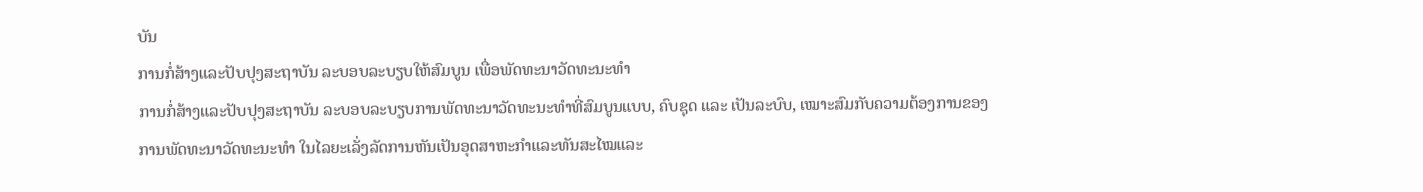ບັນ
ການກໍ່ສ້າງແລະປັບປຸງສະຖາບັນ ລະບອບລະບຽບໃຫ້ສົມບູນ ເພື່ອພັດທະນາວັດທະນະທຳ
ການກໍ່ສ້າງແລະປັບປຸງສະຖາບັນ ລະບອບລະບຽບການພັດທະນາວັດທະນະທຳທີ່ສົມບູນແບບ, ຄົບຊຸດ ແລະ ເປັນລະບົບ, ເໝາະສົມກັບຄວາມຕ້ອງການຂອງການພັດທະນາວັດທະນະທຳ ໃນໄລຍະເລັ່ງລັດການຫັນເປັນອຸດສາຫະກຳແລະທັນສະໄໝແລະ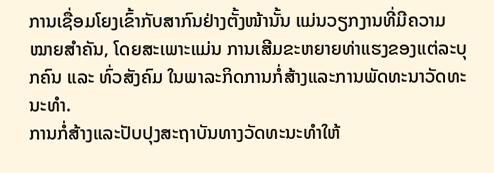ການເຊື່ອມໂຍງເຂົ້າກັບສາກົນຢ່າງຕັ້ງໜ້ານັ້ນ ແມ່ນວຽກງານທີ່ມີຄວາມໝາຍສຳຄັນ, ໂດຍສະເພາະແມ່ນ ການເສີມຂະຫຍາຍທ່າແຮງຂອງແຕ່ລະບຸກຄົນ ແລະ ທົ່ວສັງຄົມ ໃນພາລະກິດການກໍ່ສ້າງແລະການພັດທະນາວັດທະນະທໍາ.
ການກໍ່ສ້າງແລະປັບປຸງສະຖາບັນທາງວັດທະນະທຳໃຫ້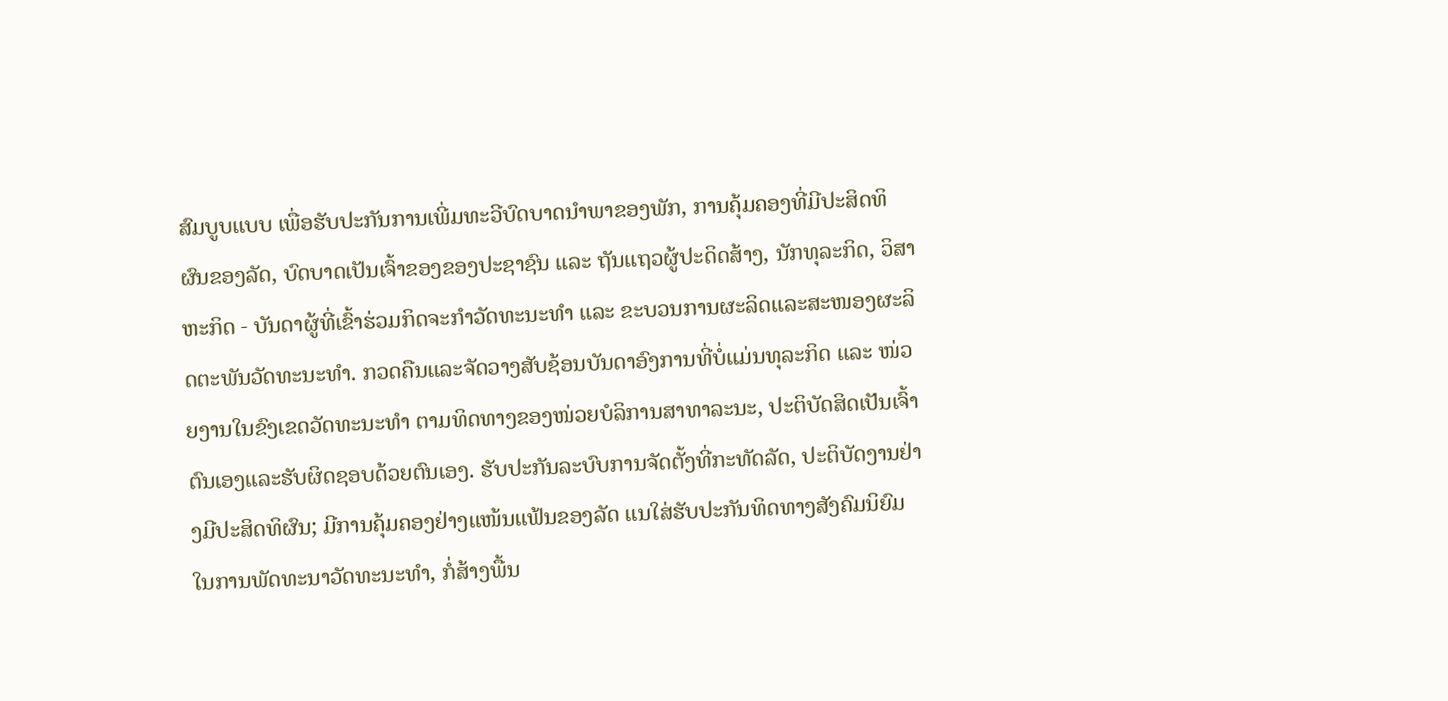ສົມບູບແບບ ເພື່ອຮັບປະກັນການເພີ່ມທະວີບົດບາດນຳພາຂອງພັກ, ການຄຸ້ມຄອງທີ່ມີປະສິດທິຜົນຂອງລັດ, ບົດບາດເປັນເຈົ້າຂອງຂອງປະຊາຊົນ ແລະ ຖັນແຖວຜູ້ປະດິດສ້າງ, ນັກທຸລະກິດ, ວິສາຫະກິດ - ບັນດາຜູ້ທີ່ເຂົ້າຮ່ວມກິດຈະກຳວັດທະນະທຳ ແລະ ຂະບວນການຜະລິດແລະສະໜອງຜະລິດຕະພັນວັດທະນະທຳ. ກວດຄືນແລະຈັດວາງສັບຊ້ອນບັນດາອົງການທີ່ບໍ່ແມ່ນທຸລະກິດ ແລະ ໜ່ວຍງານໃນຂົງເຂດວັດທະນະທໍາ ຕາມທິດທາງຂອງໜ່ວຍບໍລິການສາທາລະນະ, ປະຕິບັດສິດເປັນເຈົ້າຕົນເອງແລະຮັບຜິດຊອບດ້ວຍຕົນເອງ. ຮັບປະກັນລະບົບການຈັດຕັ້ງທີ່ກະທັດລັດ, ປະຕິບັດງານຢ່າງມີປະສິດທິຜົນ; ມີການຄຸ້ມຄອງຢ່າງແໜ້ນແຟ້ນຂອງລັດ ແນໃສ່ຮັບປະກັນທິດທາງສັງຄົມນິຍົມໃນການພັດທະນາວັດທະນະທຳ, ກໍ່ສ້າງພື້ນ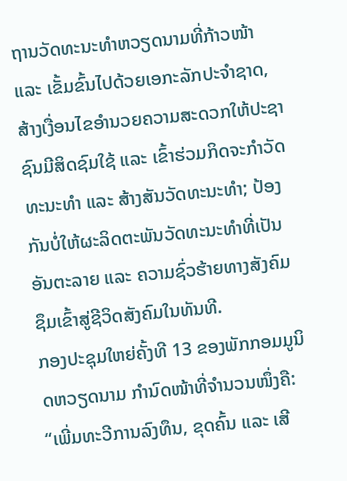ຖານວັດທະນະທຳຫວຽດນາມທີ່ກ້າວໜ້າ ແລະ ເຂັ້ມຂົ້ນໄປດ້ວຍເອກະລັກປະຈຳຊາດ, ສ້າງເງື່ອນໄຂອຳນວຍຄວາມສະດວກໃຫ້ປະຊາຊົນມີສິດຊົມໃຊ້ ແລະ ເຂົ້າຮ່ວມກິດຈະກຳວັດທະນະທຳ ແລະ ສ້າງສັນວັດທະນະທຳ; ປ້ອງກັນບໍ່ໃຫ້ຜະລິດຕະພັນວັດທະນະທຳທີ່ເປັນອັນຕະລາຍ ແລະ ຄວາມຊົ່ວຮ້າຍທາງສັງຄົມ ຊຶມເຂົ້າສູ່ຊີວິດສັງຄົມໃນທັນທີ.
ກອງປະຊຸມໃຫຍ່ຄັ້ງທີ 13 ຂອງພັກກອມມູນິດຫວຽດນາມ ກຳນົດໜ້າທີ່ຈຳນວນໜຶ່ງຄື: “ເພີ່ມທະວີການລົງທຶນ, ຂຸດຄົ້ນ ແລະ ເສີ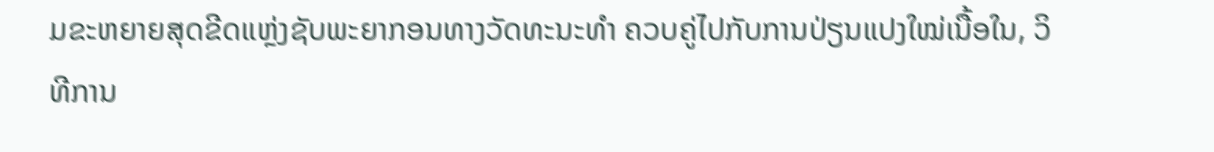ມຂະຫຍາຍສຸດຂີດແຫຼ່ງຊັບພະຍາກອນທາງວັດທະນະທຳ ຄວບຄູ່ໄປກັບການປ່ຽນແປງໃໝ່ເນື້ອໃນ, ວິທີການ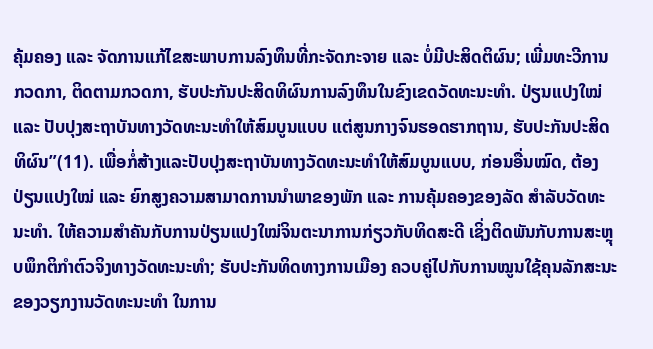ຄຸ້ມຄອງ ແລະ ຈັດການແກ້ໄຂສະພາບການລົງທຶນທີ່ກະຈັດກະຈາຍ ແລະ ບໍ່ມີປະສິດຕິຜົນ; ເພີ່ມທະວີການກວດກາ, ຕິດຕາມກວດກາ, ຮັບປະກັນປະສິດທິຜົນການລົງທຶນໃນຂົງເຂດວັດທະນະທຳ. ປ່ຽນແປງໃໝ່ ແລະ ປັບປຸງສະຖາບັນທາງວັດທະນະທຳໃຫ້ສົມບູນແບບ ແຕ່ສູນກາງຈົນຮອດຮາກຖານ, ຮັບປະກັນປະສິດທິຜົນ”(11). ເພື່ອກໍ່ສ້າງແລະປັບປຸງສະຖາບັນທາງວັດທະນະທຳໃຫ້ສົມບູນແບບ, ກ່ອນອື່ນໝົດ, ຕ້ອງປ່ຽນແປງໃໝ່ ແລະ ຍົກສູງຄວາມສາມາດການນຳພາຂອງພັກ ແລະ ການຄຸ້ມຄອງຂອງລັດ ສຳລັບວັດທະນະທຳ. ໃຫ້ຄວາມສຳຄັນກັບການປ່ຽນແປງໃໝ່ຈິນຕະນາການກ່ຽວກັບທິດສະດີ ເຊິ່ງຕິດພັນກັບການສະຫຼຸບພຶກຕິກຳຕົວຈິງທາງວັດທະນະທຳ; ຮັບປະກັນທິດທາງການເມືອງ ຄວບຄູ່ໄປກັບການໝູນໃຊ້ຄຸນລັກສະນະຂອງວຽກງານວັດທະນະທຳ ໃນການ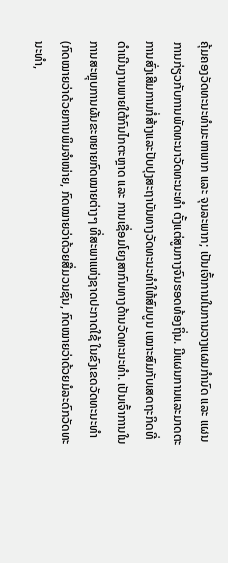ຄຸ້ມຄອງວັດທະນະທຳມະຫາພາກ ແລະ ຈຸນລະພາກ; ເປັນເຈົ້າການໃນການວາງແຜນກຳນົດ ແລະ ແຜນການກ່ຽວກັບການພັດທະນາວັດທະນະທຳ ຕັ້ງແຕ່ສູນກາງຈົນຮອດທ້ອງຖິ່ນ. ມີແຜນການແລະມາດຕະການສົ່ງເສີມການກໍ່ສ້າງແລະປັບປຸງສະຖາບັນທາງວັດທະນະທຳໃຫ້ສົມບູນ ເໝາະສົມກັບເສດຖະກິດທີ່ດຳເນີນງານພາຍໃຕ້ກົນໄກຕະຫຼາດ ແລະ ການເຊື່ອມໂຍງສາກົນທາງດ້ານວັດທະນະທຳ. ເປັນເຈົ້າການໃນການສະຫຼຸບການຜັນຂະຫຍາຍກົດໝາຍຕ່າງໆ ທີ່ສະພາແຫ່ງຊາດປະກາດໃຊ້ ໃນຂົງເຂດວັດທະນະທຳ (ກົດໝາຍວ່າດ້ວຍການພິມຈຳໜ່າຍ, ກົດໝາຍວ່າດ້ວຍສື່ມວນຊົນ, ກົດໝາຍວ່າດ້ວຍມໍລະດົກວັດທະນະທຳ,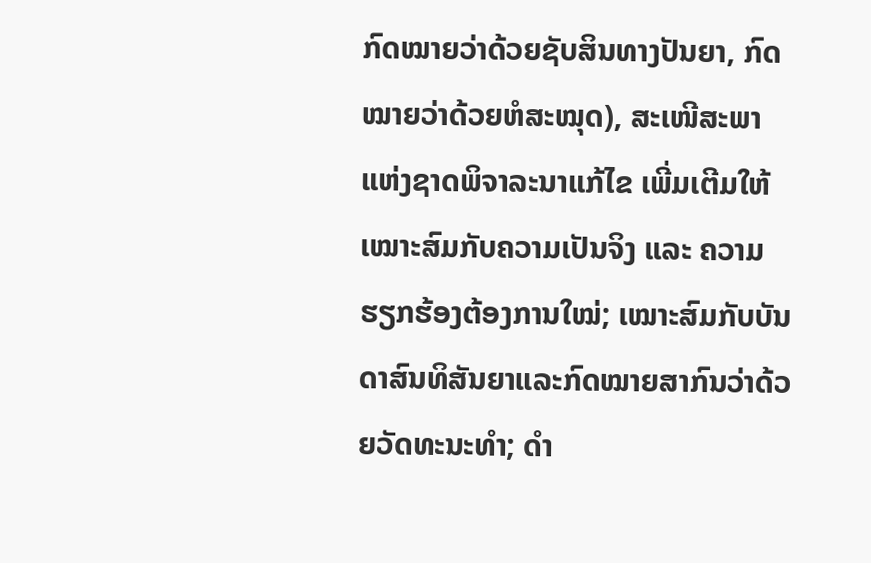ກົດໝາຍວ່າດ້ວຍຊັບສິນທາງປັນຍາ, ກົດໝາຍວ່າດ້ວຍຫໍສະໝຸດ), ສະເໜີສະພາແຫ່ງຊາດພິຈາລະນາແກ້ໄຂ ເພີ່ມເຕີມໃຫ້ເໝາະສົມກັບຄວາມເປັນຈິງ ແລະ ຄວາມຮຽກຮ້ອງຕ້ອງການໃໝ່; ເໝາະສົມກັບບັນດາສົນທິສັນຍາແລະກົດໝາຍສາກົນວ່າດ້ວຍວັດທະນະທຳ; ດຳ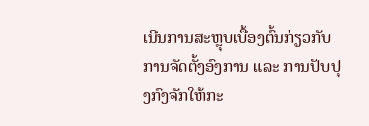ເນີນການສະຫຼຸບເບື້ອງຕົ້ນກ່ຽວກັບການຈັດຕັ້ງອົງການ ແລະ ການປັບປຸງກົງຈັກໃຫ້ກະ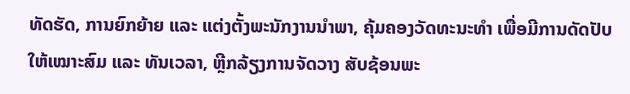ທັດຮັດ, ການຍົກຍ້າຍ ແລະ ແຕ່ງຕັ້ງພະນັກງານນຳພາ, ຄຸ້ມຄອງວັດທະນະທຳ ເພື່ອມີການດັດປັບໃຫ້ເໝາະສົມ ແລະ ທັນເວລາ, ຫຼີກລ້ຽງການຈັດວາງ ສັບຊ້ອນພະ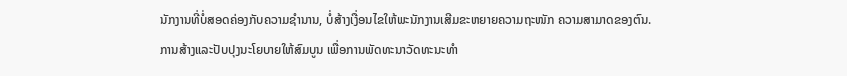ນັກງານທີ່ບໍ່ສອດຄ່ອງກັບຄວາມຊຳນານ, ບໍ່ສ້າງເງື່ອນໄຂໃຫ້ພະນັກງານເສີມຂະຫຍາຍຄວາມຖະໜັກ ຄວາມສາມາດຂອງຕົນ.
ການສ້າງແລະປັບປຸງນະໂຍບາຍໃຫ້ສົມບູນ ເພື່ອການພັດທະນາວັດທະນະທຳ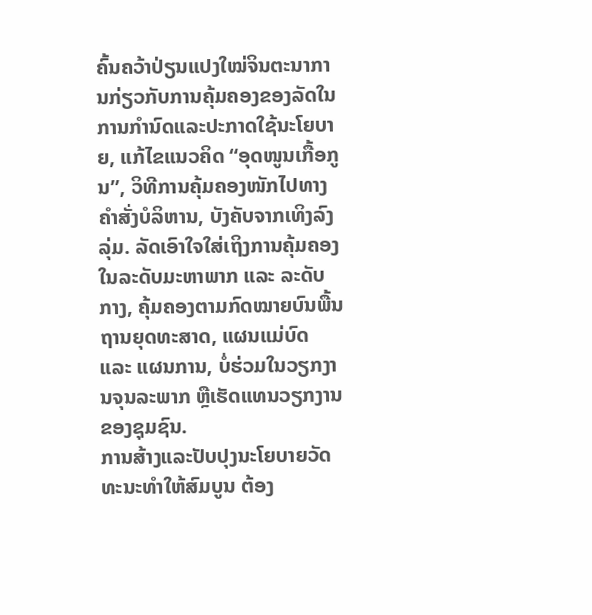ຄົ້ນຄວ້າປ່ຽນແປງໃໝ່ຈິນຕະນາການກ່ຽວກັບການຄຸ້ມຄອງຂອງລັດໃນການກຳນົດແລະປະກາດໃຊ້ນະໂຍບາຍ, ແກ້ໄຂແນວຄິດ “ອຸດໜູນເກື້ອກູນ”, ວິທີການຄຸ້ມຄອງໜັກໄປທາງຄຳສັ່ງບໍລິຫານ, ບັງຄັບຈາກເທິງລົງລຸ່ມ. ລັດເອົາໃຈໃສ່ເຖິງການຄຸ້ມຄອງໃນລະດັບມະຫາພາກ ແລະ ລະດັບກາງ, ຄຸ້ມຄອງຕາມກົດໝາຍບົນພື້ນຖານຍຸດທະສາດ, ແຜນແມ່ບົດ ແລະ ແຜນການ, ບໍ່ຮ່ວມໃນວຽກງານຈຸນລະພາກ ຫຼືເຮັດແທນວຽກງານຂອງຊຸມຊົນ.
ການສ້າງແລະປັບປຸງນະໂຍບາຍວັດທະນະທຳໃຫ້ສົມບູນ ຕ້ອງ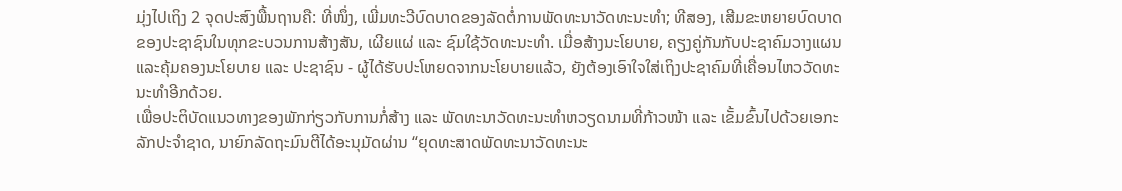ມຸ່ງໄປເຖິງ 2 ຈຸດປະສົງພື້ນຖານຄື: ທີ່ໜຶ່ງ, ເພີ່ມທະວີບົດບາດຂອງລັດຕໍ່ການພັດທະນາວັດທະນະທຳ; ທີສອງ, ເສີມຂະຫຍາຍບົດບາດຂອງປະຊາຊົນໃນທຸກຂະບວນການສ້າງສັນ, ເຜີຍແຜ່ ແລະ ຊົມໃຊ້ວັດທະນະທຳ. ເມື່ອສ້າງນະໂຍບາຍ, ຄຽງຄູ່ກັນກັບປະຊາຄົມວາງແຜນແລະຄຸ້ມຄອງນະໂຍບາຍ ແລະ ປະຊາຊົນ - ຜູ້ໄດ້ຮັບປະໂຫຍດຈາກນະໂຍບາຍແລ້ວ, ຍັງຕ້ອງເອົາໃຈໃສ່ເຖິງປະຊາຄົມທີ່ເຄື່ອນໄຫວວັດທະນະທຳອີກດ້ວຍ.
ເພື່ອປະຕິບັດແນວທາງຂອງພັກກ່ຽວກັບການກໍ່ສ້າງ ແລະ ພັດທະນາວັດທະນະທຳຫວຽດນາມທີ່ກ້າວໜ້າ ແລະ ເຂັ້ມຂົ້ນໄປດ້ວຍເອກະລັກປະຈຳຊາດ, ນາຍົກລັດຖະມົນຕີໄດ້ອະນຸມັດຜ່ານ “ຍຸດທະສາດພັດທະນາວັດທະນະ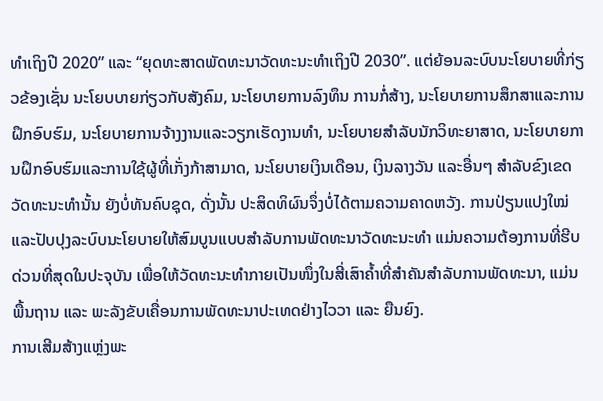ທຳເຖິງປີ 2020” ແລະ “ຍຸດທະສາດພັດທະນາວັດທະນະທຳເຖິງປີ 2030”. ແຕ່ຍ້ອນລະບົບນະໂຍບາຍທີ່ກ່ຽວຂ້ອງເຊັ່ນ ນະໂຍບບາຍກ່ຽວກັບສັງຄົມ, ນະໂຍບາຍການລົງທຶນ ການກໍ່ສ້າງ, ນະໂຍບາຍການສຶກສາແລະການຝຶກອົບຮົມ, ນະໂຍບາຍການຈ້າງງານແລະວຽກເຮັດງານທຳ, ນະໂຍບາຍສຳລັບນັກວິທະຍາສາດ, ນະໂຍບາຍການຝຶກອົບຮົມແລະການໃຊ້ຜູ້ທີ່ເກັ່ງກ້າສາມາດ, ນະໂຍບາຍເງິນເດືອນ, ເງິນລາງວັນ ແລະອື່ນໆ ສຳລັບຂົງເຂດວັດທະນະທຳນັ້ນ ຍັງບໍ່ທັນຄົບຊຸດ, ດັ່ງນັ້ນ ປະສິດທິຜົນຈຶ່ງບໍ່ໄດ້ຕາມຄວາມຄາດຫວັງ. ການປ່ຽນແປງໃໝ່ແລະປັບປຸງລະບົບນະໂຍບາຍໃຫ້ສົມບູນແບບສຳລັບການພັດທະນາວັດທະນະທຳ ແມ່ນຄວາມຕ້ອງການທີ່ຮີບດ່ວນທີ່ສຸດໃນປະຈຸບັນ ເພື່ອໃຫ້ວັດທະນະທຳກາຍເປັນໜຶ່ງໃນສີ່ເສົາຄ້ຳທີ່ສຳຄັນສຳລັບການພັດທະນາ, ແມ່ນພື້ນຖານ ແລະ ພະລັງຂັບເຄື່ອນການພັດທະນາປະເທດຢ່າງໄວວາ ແລະ ຍືນຍົງ.
ການເສີມສ້າງແຫຼ່ງພະ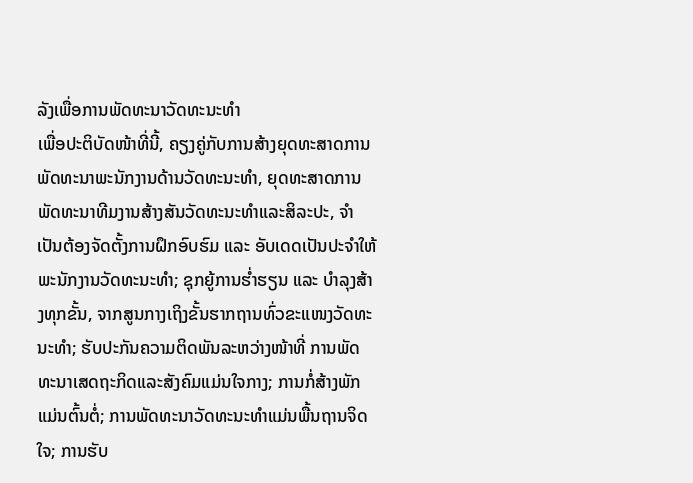ລັງເພື່ອການພັດທະນາວັດທະນະທຳ
ເພື່ອປະຕິບັດໜ້າທີ່ນີ້, ຄຽງຄູ່ກັບການສ້າງຍຸດທະສາດການພັດທະນາພະນັກງານດ້ານວັດທະນະທໍາ, ຍຸດທະສາດການພັດທະນາທີມງານສ້າງສັນວັດທະນະທໍາແລະສິລະປະ, ຈຳເປັນຕ້ອງຈັດຕັ້ງການຝຶກອົບຮົມ ແລະ ອັບເດດເປັນປະຈຳໃຫ້ພະນັກງານວັດທະນະທຳ; ຊຸກຍູ້ການຮໍ່າຮຽນ ແລະ ບຳລຸງສ້າງທຸກຂັ້ນ, ຈາກສູນກາງເຖິງຂັ້ນຮາກຖານທົ່ວຂະແໜງວັດທະນະທຳ; ຮັບປະກັນຄວາມຕິດພັນລະຫວ່າງໜ້າທີ່ ການພັດທະນາເສດຖະກິດແລະສັງຄົມແມ່ນໃຈກາງ; ການກໍ່ສ້າງພັກແມ່ນຕົ້ນຕໍ່; ການພັດທະນາວັດທະນະທຳແມ່ນພື້ນຖານຈິດໃຈ; ການຮັບ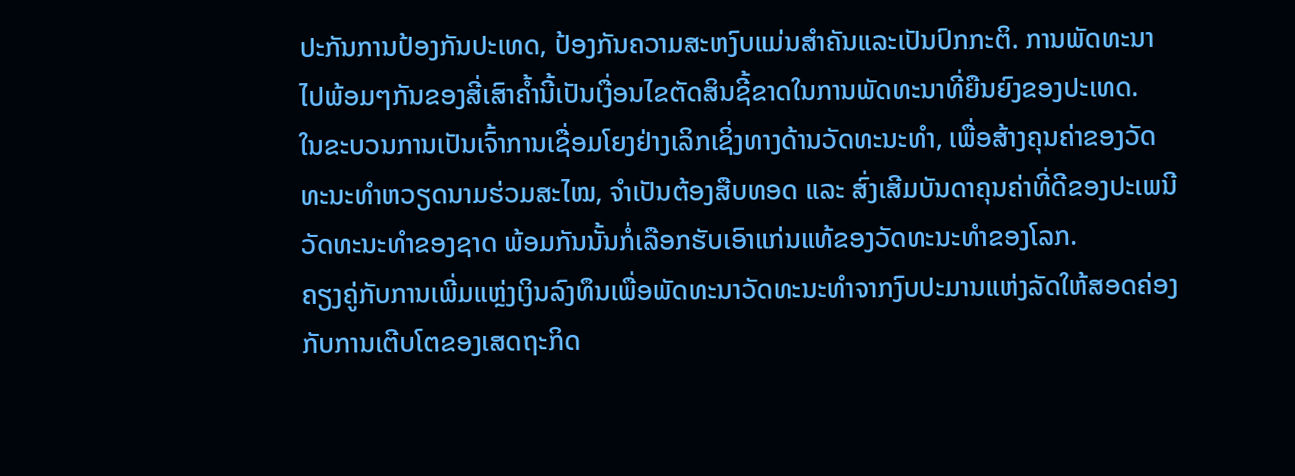ປະກັນການປ້ອງກັນປະເທດ, ປ້ອງກັນຄວາມສະຫງົບແມ່ນສຳຄັນແລະເປັນປົກກະຕິ. ການພັດທະນາໄປພ້ອມໆກັນຂອງສີ່ເສົາຄ້ຳນີ້ເປັນເງື່ອນໄຂຕັດສິນຊີ້ຂາດໃນການພັດທະນາທີ່ຍືນຍົງຂອງປະເທດ.
ໃນຂະບວນການເປັນເຈົ້າການເຊື່ອມໂຍງຢ່າງເລິກເຊິ່ງທາງດ້ານວັດທະນະທຳ, ເພື່ອສ້າງຄຸນຄ່າຂອງວັດທະນະທຳຫວຽດນາມຮ່ວມສະໄໝ, ຈຳເປັນຕ້ອງສືບທອດ ແລະ ສົ່ງເສີມບັນດາຄຸນຄ່າທີ່ດີຂອງປະເພນີວັດທະນະທຳຂອງຊາດ ພ້ອມກັນນັ້ນກໍ່ເລືອກຮັບເອົາແກ່ນແທ້ຂອງວັດທະນະທຳຂອງໂລກ.
ຄຽງຄູ່ກັບການເພີ່ມແຫຼ່ງເງິນລົງທຶນເພື່ອພັດທະນາວັດທະນະທຳຈາກງົບປະມານແຫ່ງລັດໃຫ້ສອດຄ່ອງກັບການເຕີບໂຕຂອງເສດຖະກິດ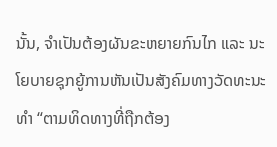ນັ້ນ, ຈຳເປັນຕ້ອງຜັນຂະຫຍາຍກົນໄກ ແລະ ນະໂຍບາຍຊຸກຍູ້ການຫັນເປັນສັງຄົມທາງວັດທະນະທຳ “ຕາມທິດທາງທີ່ຖືກຕ້ອງ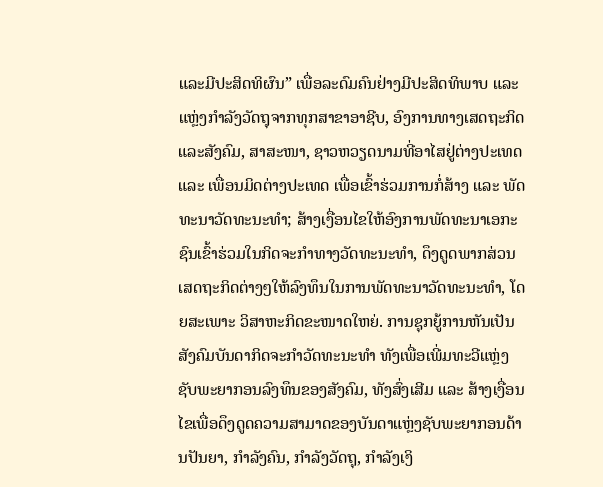ແລະມີປະສິດທິຜົນ” ເພື່ອລະດົມຄົນຢ່າງມີປະສິດທິພາບ ແລະ ແຫຼ່ງກຳລັງວັດຖຸຈາກທຸກສາຂາອາຊີບ, ອົງການທາງເສດຖະກິດແລະສັງຄົມ, ສາສະໜາ, ຊາວຫວຽດນາມທີ່ອາໄສຢູ່ຕ່າງປະເທດ ແລະ ເພື່ອນມິດຕ່າງປະເທດ ເພື່ອເຂົ້າຮ່ວມການກໍ່ສ້າງ ແລະ ພັດທະນາວັດທະນະທຳ; ສ້າງເງື່ອນໄຂໃຫ້ອົງການພັດທະນາເອກະຊົນເຂົ້າຮ່ວມໃນກິດຈະກຳທາງວັດທະນະທຳ, ດຶງດູດພາກສ່ວນເສດຖະກິດຕ່າງໆໃຫ້ລົງທຶນໃນການພັດທະນາວັດທະນະທຳ, ໂດຍສະເພາະ ວິສາຫະກິດຂະໜາດໃຫຍ່. ການຊຸກຍູ້ການຫັນເປັນສັງຄົມບັນດາກິດຈະກຳວັດທະນະທຳ ທັງເພື່ອເພີ່ມທະວີແຫຼ່ງຊັບພະຍາກອນລົງທຶນຂອງສັງຄົມ, ທັງສົ່ງເສີມ ແລະ ສ້າງເງື່ອນໄຂເພື່ອດຶງດູດຄວາມສາມາດຂອງບັນດາແຫຼ່ງຊັບພະຍາກອນດ້ານປັນຍາ, ກຳລັງຄົນ, ກຳລັງວັດຖຸ, ກຳລັງເງິ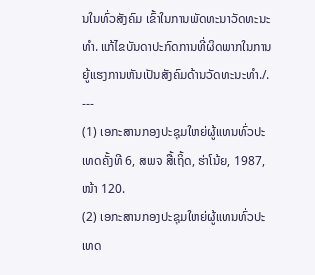ນໃນທົ່ວສັງຄົມ ເຂົ້າໃນການພັດທະນາວັດທະນະທຳ. ແກ້ໄຂບັນດາປະກົດການທີ່ຜິດພາກໃນການຍູ້ແຮງການຫັນເປັນສັງຄົມດ້ານວັດທະນະທຳ./.
---
(1) ເອກະສານກອງປະຊຸມໃຫຍ່ຜູ້ແທນທົ່ວປະເທດຄັ້ງທີ 6, ສພຈ ສື້ເຖິ້ດ, ຮ່າໂນ້ຍ, 1987, ໜ້າ 120.
(2) ເອກະສານກອງປະຊຸມໃຫຍ່ຜູ້ແທນທົ່ວປະເທດ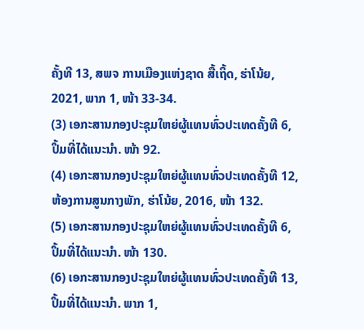ຄັ້ງທີ 13, ສພຈ ການເມືອງແຫ່ງຊາດ ສື້ເຖິ້ດ, ຮ່າໂນ້ຍ, 2021, ພາກ 1, ໜ້າ 33-34.
(3) ເອກະສານກອງປະຊຸມໃຫຍ່ຜູ້ແທນທົ່ວປະເທດຄັ້ງທີ 6, ປຶ້ມທີ່ໄດ້ແນະນຳ. ໜ້າ 92.
(4) ເອກະສານກອງປະຊຸມໃຫຍ່ຜູ້ແທນທົ່ວປະເທດຄັ້ງທີ 12, ຫ້ອງການສູນກາງພັກ, ຮ່າໂນ້ຍ, 2016, ໜ້າ 132.
(5) ເອກະສານກອງປະຊຸມໃຫຍ່ຜູ້ແທນທົ່ວປະເທດຄັ້ງທີ 6, ປຶ້ມທີ່ໄດ້ແນະນຳ. ໜ້າ 130.
(6) ເອກະສານກອງປະຊຸມໃຫຍ່ຜູ້ແທນທົ່ວປະເທດຄັ້ງທີ 13, ປຶ້ມທີ່ໄດ້ແນະນຳ. ພາກ 1,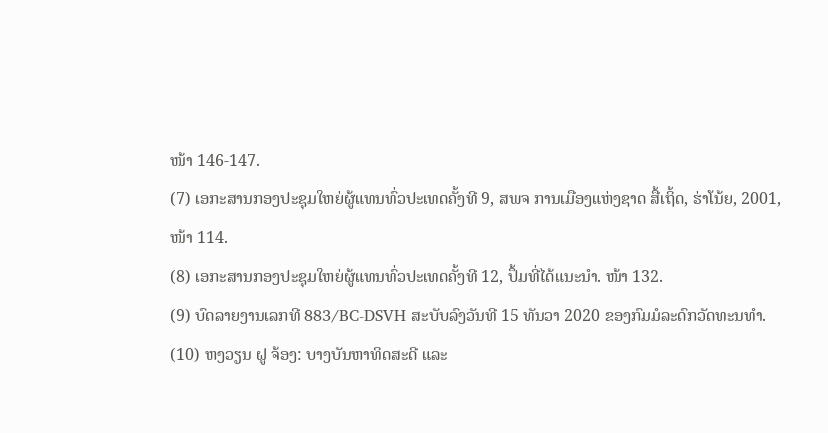ໜ້າ 146-147.
(7) ເອກະສານກອງປະຊຸມໃຫຍ່ຜູ້ແທນທົ່ວປະເທດຄັ້ງທີ 9, ສພຈ ການເມືອງແຫ່ງຊາດ ສື້ເຖິ້ດ, ຮ່າໂນ້ຍ, 2001, ໜ້າ 114.
(8) ເອກະສານກອງປະຊຸມໃຫຍ່ຜູ້ແທນທົ່ວປະເທດຄັ້ງທີ 12, ປຶ້ມທີ່ໄດ້ແນະນຳ. ໜ້າ 132.
(9) ບົດລາຍງານເລກທີ 883/BC-DSVH ສະບັບລົງວັນທີ 15 ທັນວາ 2020 ຂອງກົມມໍລະດົກວັດທະນທຳ.
(10) ຫງວຽນ ຝູ ຈ້ອງ: ບາງບັນຫາທິດສະດີ ແລະ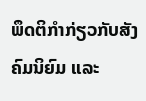ພຶດຕິກຳກ່ຽວກັບສັງຄົມນິຍົມ ແລະ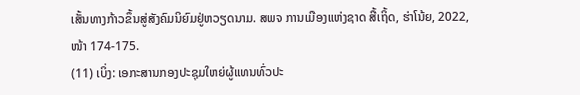ເສັ້ນທາງກ້າວຂຶ້ນສູ່ສັງຄົມນິຍົມຢູ່ຫວຽດນາມ. ສພຈ ການເມືອງແຫ່ງຊາດ ສື້ເຖິ້ດ, ຮ່າໂນ້ຍ, 2022, ໜ້າ 174-175.
(11) ເບິ່ງ: ເອກະສານກອງປະຊຸມໃຫຍ່ຜູ້ແທນທົ່ວປະ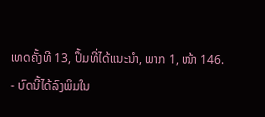ເທດຄັ້ງທີ 13, ປຶ້ມທີ່ໄດ້ແນະນຳ, ພາກ 1, ໜ້າ 146.
- ບົດນີ້ໄດ້ລົງພິມໃນ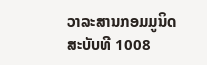ວາລະສານກອມມູນິດ ສະບັບທີ 1008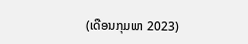(ເດືອນກຸມພາ 2023)